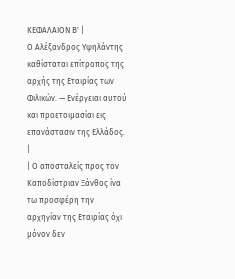ΚΕΦΑΛΑΙΟΝ Β' |
Ο Αλέξανδρος Υψηλάντης καθίσταται επίτροπος της αρχής της Εταιρίας των Φιλικών. — Ενέργειαι αυτού και προετοιμασίαι εις επανάστασιν της Ελλάδος. |
| Ο αποσταλείς προς τον Καποδίστριαν Ξάνθος ίνα τω προσφέρη την αρχηγίαν της Εταιρίας όχι μόνον δεν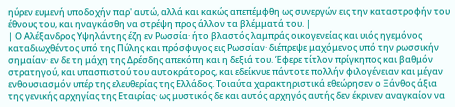ηύρεν ευμενή υποδοχήν παρ' αυτώ, αλλά και κακώς απεπέμφθη ως συνεργών εις την καταστροφήν του έθνους του, και ηναγκάσθη να στρέψη προς άλλον τα βλέμματά του. |
| Ο Αλέξανδρος Υψηλάντης έζη εν Ρωσσία· ήτο βλαστός λαμπράς οικογενείας και υιός ηγεμόνος καταδιωχθέντος υπό της Πύλης και πρόσφυγος εις Ρωσσίαν· διέπρεψε μαχόμενος υπό την ρωσσικήν σημαίαν· εν δε τη μάχη της Δρέσδης απεκόπη και η δεξιά του. Έφερε τίτλον πρίγκηπος και βαθμόν στρατηγού, και υπασπιστού του αυτοκράτορος, και εδείκνυε πάντοτε πολλήν φιλογένειαν και μέγαν ενθουσιασμόν υπέρ της ελευθερίας της Ελλάδος. Τοιαύτα χαρακτηριστικά εθεώρησεν ο Ξάνθος άξια της γενικής αρχηγίας της Εταιρίας· ως μυστικός δε και αυτός αρχηγός αυτής δεν έκρινεν αναγκαίον να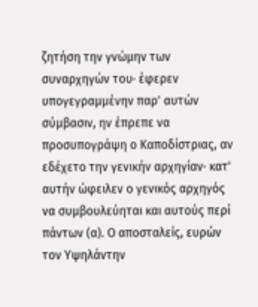ζητήση την γνώμην των συναρχηγών του· έφερεν υπογεγραμμένην παρ' αυτών σύμβασιν, ην έπρεπε να προσυπογράψη ο Καποδίστριας, αν εδέχετο την γενικήν αρχηγίαν· κατ' αυτήν ώφειλεν ο γενικός αρχηγός να συμβουλεύηται και αυτούς περί πάντων (α). Ο αποσταλείς, ευρών τον Υψηλάντην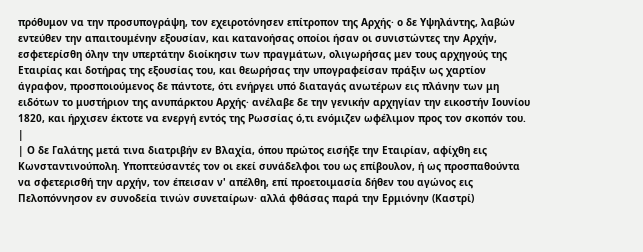πρόθυμον να την προσυπογράψη, τον εχειροτόνησεν επίτροπον της Αρχής· ο δε Υψηλάντης, λαβών εντεύθεν την απαιτουμένην εξουσίαν, και κατανοήσας οποίοι ήσαν οι συνιστώντες την Αρχήν, εσφετερίσθη όλην την υπερτάτην διοίκησιν των πραγμάτων, ολιγωρήσας μεν τους αρχηγούς της Εταιρίας και δοτήρας της εξουσίας του, και θεωρήσας την υπογραφείσαν πράξιν ως χαρτίον άγραφον, προσποιούμενος δε πάντοτε, ότι ενήργει υπό διαταγάς ανωτέρων εις πλάνην των μη ειδότων το μυστήριον της ανυπάρκτου Αρχής· ανέλαβε δε την γενικήν αρχηγίαν την εικοστήν Ιουνίου 1820, και ήρχισεν έκτοτε να ενεργή εντός της Ρωσσίας ό,τι ενόμιζεν ωφέλιμον προς τον σκοπόν του. |
| Ο δε Γαλάτης μετά τινα διατριβήν εν Βλαχία, όπου πρώτος εισήξε την Εταιρίαν, αφίχθη εις Κωνσταντινούπολη. Υποπτεύσαντές τον οι εκεί συνάδελφοι του ως επίβουλον, ή ως προσπαθούντα να σφετερισθή την αρχήν, τον έπεισαν ν' απέλθη, επί προετοιμασία δήθεν του αγώνος εις Πελοπόννησον εν συνοδεία τινών συνεταίρων· αλλά φθάσας παρά την Ερμιόνην (Καστρί)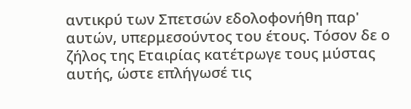αντικρύ των Σπετσών εδολοφονήθη παρ' αυτών, υπερμεσούντος του έτους. Τόσον δε ο ζήλος της Εταιρίας κατέτρωγε τους μύστας αυτής, ώστε επλήγωσέ τις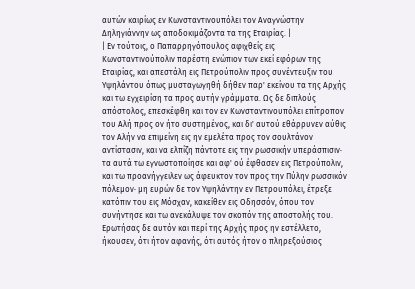αυτών καιρίως εν Κωνσταντινουπόλει τον Αναγνώστην Δηληγιάννην ως αποδοκιμάζοντα τα της Εταιρίας. |
| Εν τούτοις, ο Παπαρρηγόπουλος αφιχθείς εις Κωνσταντινούπολιν παρέστη ενώπιον των εκεί εφόρων της Εταιρίας, και απεστάλη εις Πετρούπολιν προς συνέντευξιν του Υψηλάντου όπως μυσταγωγηθή δήθεν παρ' εκείνου τα της Αρχής και τω εγχειρίση τα προς αυτήν γράμματα. Ως δε διπλούς απόστολος, επεσκέφθη και τον εν Κωνσταντινουπόλει επίτροπον του Αλή προς ον ήτο συστημένος, και δι' αυτού εθάρρυνεν αύθις τον Αλήν να επιμείνη εις ην εμελέτα προς τον σουλτάνον αντίστασιν, και να ελπίζη πάντοτε εις την ρωσσικήν υπεράσπισιν· τα αυτά τω εγνωστοποίησε και αφ' ού έφθασεν εις Πετρούπολιν, και τω προανήγγειλεν ως άφευκτον τον προς την Πύλην ρωσσικόν πόλεμον· μη ευρών δε τον Υψηλάντην εν Πετρουπόλει, έτρεξε κατόπιν του εις Μόσχαν, κακείθεν εις Οδησσόν, όπου τον συνήντησε και τω ανεκάλυψε τον σκοπόν της αποστολής του. Ερωτήσας δε αυτόν και περί της Αρχής προς ην εστέλλετο, ήκουσεν, ότι ήτον αφανής, ότι αυτός ήτον ο πληρεξούσιος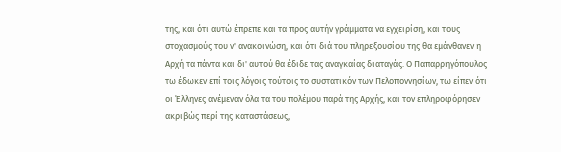της, και ότι αυτώ έπρεπε και τα προς αυτήν γράμματα να εγχειρίση, και τους στοχασμούς του ν' ανακοινώση, και ότι διά του πληρεξουσίου της θα εμάνθανεν η Αρχή τα πάντα και δι' αυτού θα έδιδε τας αναγκαίας διαταγάς. Ο Παπαρρηγόπουλος τω έδωκεν επί τοις λόγοις τούτοις το συστατικόν των Πελοποννησίων, τω είπεν ότι οι Έλληνες ανέμεναν όλα τα του πολέμου παρά της Αρχής, και τον επληροφόρησεν ακριβώς περί της καταστάσεως,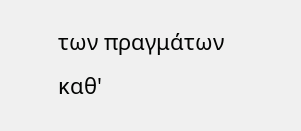των πραγμάτων καθ'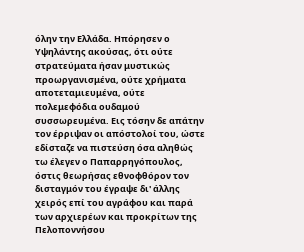όλην την Ελλάδα. Ηπόρησεν ο Υψηλάντης ακούσας, ότι ούτε στρατεύματα ήσαν μυστικώς προωργανισμένα, ούτε χρήματα αποτεταμιευμένα, ούτε πολεμεφόδια ουδαμού συσσωρευμένα. Εις τόσην δε απάτην τον έρριψαν οι απόστολοί του, ώστε εδίσταζε να πιστεύση όσα αληθώς τω έλεγεν ο Παπαρρηγόπουλος, όστις θεωρήσας εθνοφθόρον τον δισταγμόν του έγραψε δι' άλλης χειρός επί του αγράφου και παρά των αρχιερέων και προκρίτων της Πελοποννήσου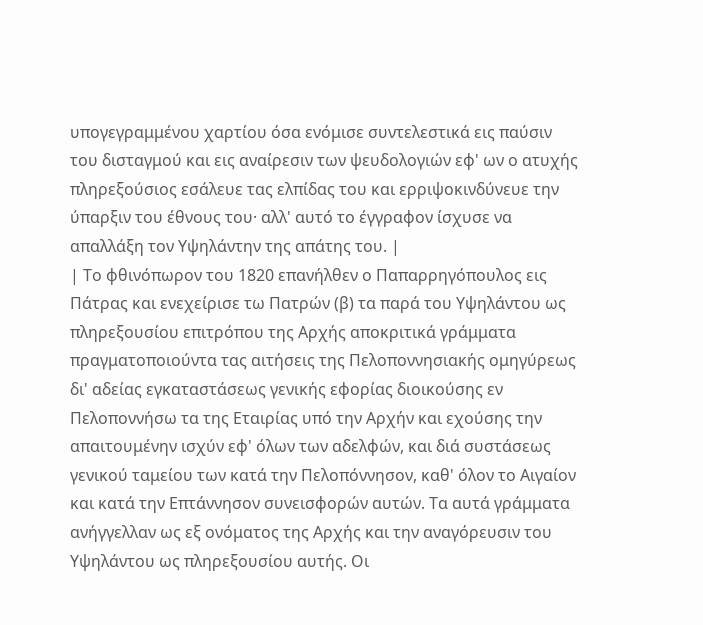υπογεγραμμένου χαρτίου όσα ενόμισε συντελεστικά εις παύσιν του δισταγμού και εις αναίρεσιν των ψευδολογιών εφ' ων ο ατυχής πληρεξούσιος εσάλευε τας ελπίδας του και ερριψοκινδύνευε την ύπαρξιν του έθνους του· αλλ' αυτό το έγγραφον ίσχυσε να απαλλάξη τον Υψηλάντην της απάτης του. |
| Το φθινόπωρον του 1820 επανήλθεν ο Παπαρρηγόπουλος εις Πάτρας και ενεχείρισε τω Πατρών (β) τα παρά του Υψηλάντου ως πληρεξουσίου επιτρόπου της Αρχής αποκριτικά γράμματα πραγματοποιούντα τας αιτήσεις της Πελοποννησιακής ομηγύρεως δι' αδείας εγκαταστάσεως γενικής εφορίας διοικούσης εν Πελοποννήσω τα της Εταιρίας υπό την Αρχήν και εχούσης την απαιτουμένην ισχύν εφ' όλων των αδελφών, και διά συστάσεως γενικού ταμείου των κατά την Πελοπόννησον, καθ' όλον το Αιγαίον και κατά την Επτάννησον συνεισφορών αυτών. Τα αυτά γράμματα ανήγγελλαν ως εξ ονόματος της Αρχής και την αναγόρευσιν του Υψηλάντου ως πληρεξουσίου αυτής. Οι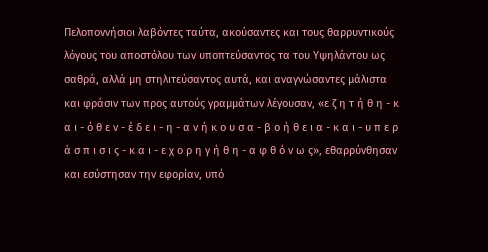Πελοποννήσιοι λαβόντες ταύτα, ακούσαντες και τους θαρρυντικούς λόγους του αποστόλου των υποπτεύσαντος τα του Υψηλάντου ως σαθρά, αλλά μη στηλιτεύσαντος αυτά, και αναγνώσαντες μάλιστα και φράσιν των προς αυτούς γραμμάτων λέγουσαν, «ε ζ η τ ή θ η - κ α ι - ό θ ε ν - έ δ ε ι - η - α ν ή κ ο υ σ α - β ο ή θ ε ι α - κ α ι - υ π ε ρ ά σ π ι σ ι ς - κ α ι - ε χ ο ρ η γ ή θ η - α φ θ ό ν ω ς», εθαρρύνθησαν και εσύστησαν την εφορίαν, υπό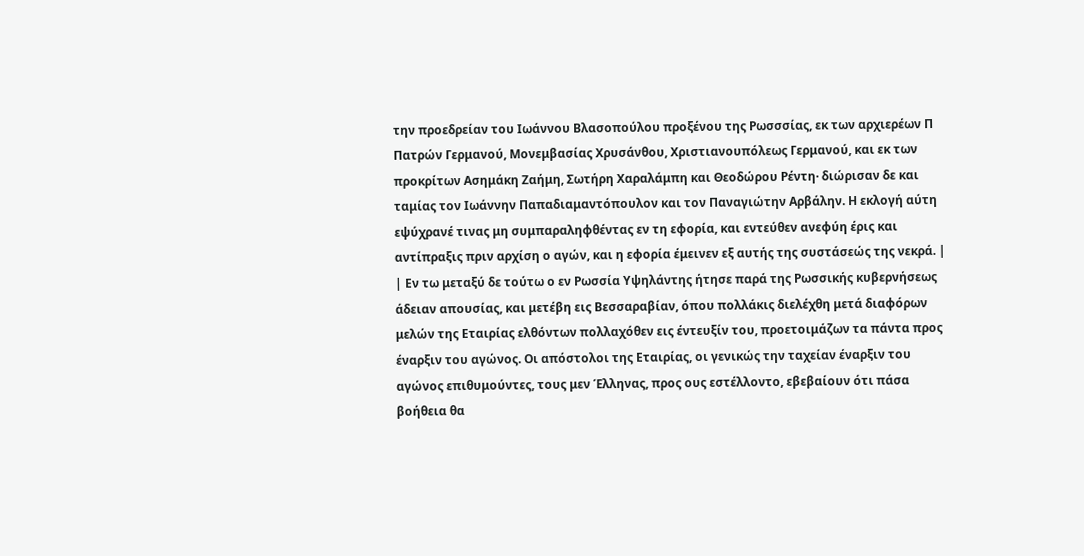την προεδρείαν του Ιωάννου Βλασοπούλου προξένου της Ρωσσσίας, εκ των αρχιερέων Π Πατρών Γερμανού, Μονεμβασίας Χρυσάνθου, Χριστιανουπόλεως Γερμανού, και εκ των προκρίτων Ασημάκη Ζαήμη, Σωτήρη Χαραλάμπη και Θεοδώρου Ρέντη· διώρισαν δε και ταμίας τον Ιωάννην Παπαδιαμαντόπουλον και τον Παναγιώτην Αρβάλην. Η εκλογή αύτη εψύχρανέ τινας μη συμπαραληφθέντας εν τη εφορία, και εντεύθεν ανεφύη έρις και αντίπραξις πριν αρχίση ο αγών, και η εφορία έμεινεν εξ αυτής της συστάσεώς της νεκρά. |
| Εν τω μεταξύ δε τούτω ο εν Ρωσσία Υψηλάντης ήτησε παρά της Ρωσσικής κυβερνήσεως άδειαν απουσίας, και μετέβη εις Βεσσαραβίαν, όπου πολλάκις διελέχθη μετά διαφόρων μελών της Εταιρίας ελθόντων πολλαχόθεν εις έντευξίν του, προετοιμάζων τα πάντα προς έναρξιν του αγώνος. Οι απόστολοι της Εταιρίας, οι γενικώς την ταχείαν έναρξιν του αγώνος επιθυμούντες, τους μεν Έλληνας, προς ους εστέλλοντο, εβεβαίουν ότι πάσα βοήθεια θα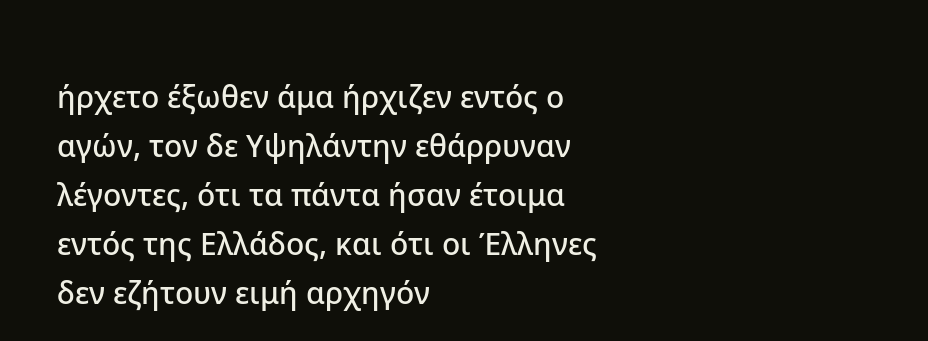ήρχετο έξωθεν άμα ήρχιζεν εντός ο αγών, τον δε Υψηλάντην εθάρρυναν λέγοντες, ότι τα πάντα ήσαν έτοιμα εντός της Ελλάδος, και ότι οι Έλληνες δεν εζήτουν ειμή αρχηγόν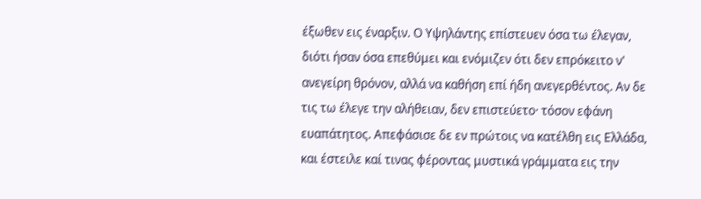έξωθεν εις έναρξιν. Ο Υψηλάντης επίστευεν όσα τω έλεγαν, διότι ήσαν όσα επεθύμει και ενόμιζεν ότι δεν επρόκειτο ν' ανεγείρη θρόνον, αλλά να καθήση επί ήδη ανεγερθέντος. Αν δε τις τω έλεγε την αλήθειαν, δεν επιστεύετο· τόσον εφάνη ευαπάτητος. Απεφάσισε δε εν πρώτοις να κατέλθη εις Ελλάδα, και έστειλε καί τινας φέροντας μυστικά γράμματα εις την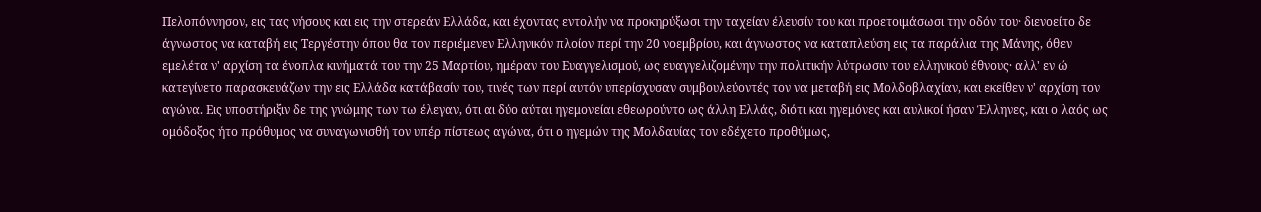Πελοπόννησον, εις τας νήσους και εις την στερεάν Ελλάδα, και έχοντας εντολήν να προκηρύξωσι την ταχείαν έλευσίν του και προετοιμάσωσι την οδόν του· διενοείτο δε άγνωστος να καταβή εις Τεργέστην όπου θα τον περιέμενεν Ελληνικόν πλοίον περί την 20 νοεμβρίου, και άγνωστος να καταπλεύση εις τα παράλια της Μάνης, όθεν εμελέτα ν' αρχίση τα ένοπλα κινήματά του την 25 Μαρτίου, ημέραν του Ευαγγελισμού, ως ευαγγελιζομένην την πολιτικήν λύτρωσιν του ελληνικού έθνους· αλλ' εν ώ κατεγίνετο παρασκευάζων την εις Ελλάδα κατάβασίν του, τινές των περί αυτόν υπερίσχυσαν συμβουλεύοντές τον να μεταβή εις Μολδοβλαχίαν, και εκείθεν ν' αρχίση τον αγώνα. Εις υποστήριξιν δε της γνώμης των τω έλεγαν, ότι αι δύο αύται ηγεμονείαι εθεωρούντο ως άλλη Ελλάς, διότι και ηγεμόνες και αυλικοί ήσαν Έλληνες, και ο λαός ως ομόδοξος ήτο πρόθυμος να συναγωνισθή τον υπέρ πίστεως αγώνα, ότι ο ηγεμών της Μολδαυίας τον εδέχετο προθύμως,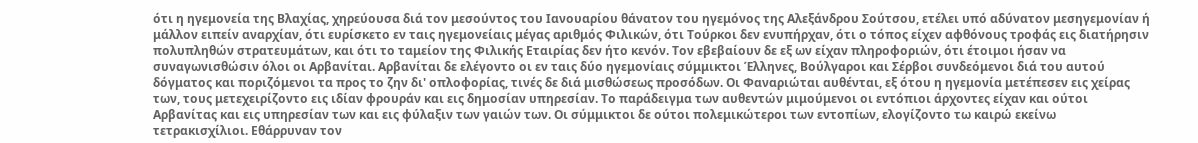ότι η ηγεμονεία της Βλαχίας, χηρεύουσα διά τον μεσούντος του Ιανουαρίου θάνατον του ηγεμόνος της Αλεξάνδρου Σούτσου, ετέλει υπό αδύνατον μεσηγεμονίαν ή μάλλον ειπείν αναρχίαν, ότι ευρίσκετο εν ταις ηγεμονείαις μέγας αριθμός Φιλικών, ότι Τούρκοι δεν ενυπήρχαν, ότι ο τόπος είχεν αφθόνους τροφάς εις διατήρησιν πολυπληθών στρατευμάτων, και ότι το ταμείον της Φιλικής Εταιρίας δεν ήτο κενόν. Τον εβεβαίουν δε εξ ων είχαν πληροφοριών, ότι έτοιμοι ήσαν να συναγωνισθώσιν όλοι οι Αρβανίται. Αρβανίται δε ελέγοντο οι εν ταις δύο ηγεμονίαις σύμμικτοι Έλληνες, Βούλγαροι και Σέρβοι συνδεόμενοι διά του αυτού δόγματος και ποριζόμενοι τα προς το ζην δι' οπλοφορίας, τινές δε διά μισθώσεως προσόδων. Οι Φαναριώται αυθένται, εξ ότου η ηγεμονία μετέπεσεν εις χείρας των, τους μετεχειρίζοντο εις ιδίαν φρουράν και εις δημοσίαν υπηρεσίαν. Το παράδειγμα των αυθεντών μιμούμενοι οι εντόπιοι άρχοντες είχαν και ούτοι Αρβανίτας και εις υπηρεσίαν των και εις φύλαξιν των γαιών των. Οι σύμμικτοι δε ούτοι πολεμικώτεροι των εντοπίων, ελογίζοντο τω καιρώ εκείνω τετρακισχίλιοι. Εθάρρυναν τον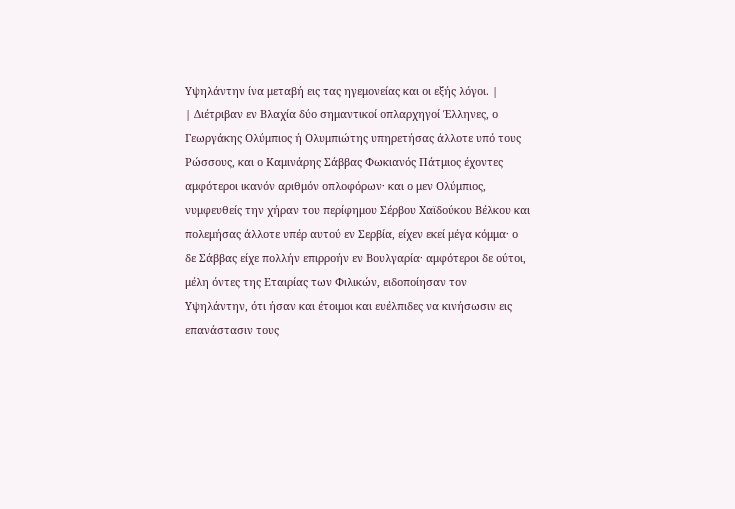Υψηλάντην ίνα μεταβή εις τας ηγεμονείας και οι εξής λόγοι. |
| Διέτριβαν εν Βλαχία δύο σημαντικοί οπλαρχηγοί Έλληνες, ο Γεωργάκης Ολύμπιος ή Ολυμπιώτης υπηρετήσας άλλοτε υπό τους Ρώσσους, και ο Καμινάρης Σάββας Φωκιανός Πάτμιος έχοντες αμφότεροι ικανόν αριθμόν οπλοφόρων· και ο μεν Ολύμπιος, νυμφευθείς την χήραν του περίφημου Σέρβου Χαϊδούκου Βέλκου και πολεμήσας άλλοτε υπέρ αυτού εν Σερβία, είχεν εκεί μέγα κόμμα· ο δε Σάββας είχε πολλήν επιρροήν εν Βουλγαρία· αμφότεροι δε ούτοι, μέλη όντες της Εταιρίας των Φιλικών, ειδοποίησαν τον Υψηλάντην, ότι ήσαν και έτοιμοι και ευέλπιδες να κινήσωσιν εις επανάστασιν τους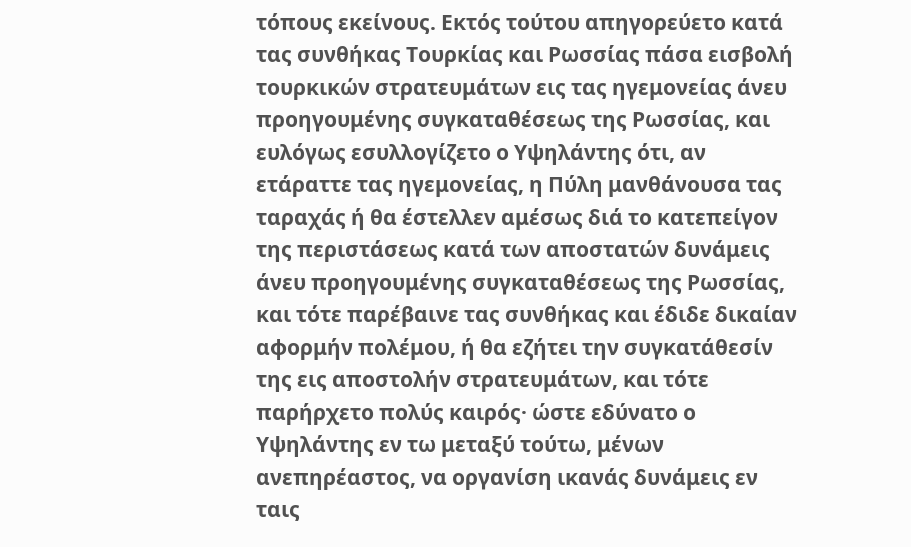τόπους εκείνους. Εκτός τούτου απηγορεύετο κατά τας συνθήκας Τουρκίας και Ρωσσίας πάσα εισβολή τουρκικών στρατευμάτων εις τας ηγεμονείας άνευ προηγουμένης συγκαταθέσεως της Ρωσσίας, και ευλόγως εσυλλογίζετο ο Υψηλάντης ότι, αν ετάραττε τας ηγεμονείας, η Πύλη μανθάνουσα τας ταραχάς ή θα έστελλεν αμέσως διά το κατεπείγον της περιστάσεως κατά των αποστατών δυνάμεις άνευ προηγουμένης συγκαταθέσεως της Ρωσσίας, και τότε παρέβαινε τας συνθήκας και έδιδε δικαίαν αφορμήν πολέμου, ή θα εζήτει την συγκατάθεσίν της εις αποστολήν στρατευμάτων, και τότε παρήρχετο πολύς καιρός· ώστε εδύνατο ο Υψηλάντης εν τω μεταξύ τούτω, μένων ανεπηρέαστος, να οργανίση ικανάς δυνάμεις εν ταις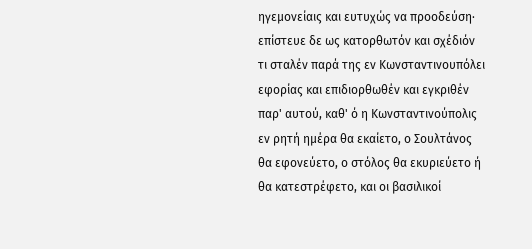ηγεμονείαις και ευτυχώς να προοδεύση· επίστευε δε ως κατορθωτόν και σχέδιόν τι σταλέν παρά της εν Κωνσταντινουπόλει εφορίας και επιδιορθωθέν και εγκριθέν παρ' αυτού, καθ' ό η Κωνσταντινούπολις εν ρητή ημέρα θα εκαίετο, ο Σουλτάνος θα εφονεύετο, ο στόλος θα εκυριεύετο ή θα κατεστρέφετο, και οι βασιλικοί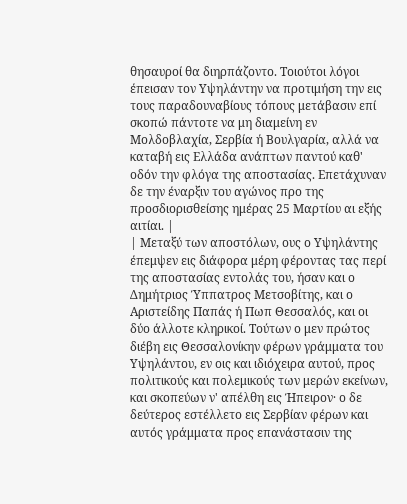θησαυροί θα διηρπάζοντο. Τοιούτοι λόγοι έπεισαν τον Υψηλάντην να προτιμήση την εις τους παραδουναβίους τόπους μετάβασιν επί σκοπώ πάντοτε να μη διαμείνη εν Μολδοβλαχία, Σερβία ή Βουλγαρία, αλλά να καταβή εις Ελλάδα ανάπτων παντού καθ' οδόν την φλόγα της αποστασίας. Επετάχυναν δε την έναρξιν του αγώνος προ της προσδιορισθείσης ημέρας 25 Μαρτίου αι εξής αιτίαι. |
| Μεταξύ των αποστόλων, ους ο Υψηλάντης έπεμψεν εις διάφορα μέρη φέροντας τας περί της αποστασίας εντολάς του, ήσαν και ο Δημήτριος Ύππατρος Μετσοβίτης, και ο Αριστείδης Παπάς ή Πωπ Θεσσαλός, και οι δύο άλλοτε κληρικοί. Τούτων ο μεν πρώτος διέβη εις Θεσσαλονίκην φέρων γράμματα του Υψηλάντου, εν οις και ιδιόχειρα αυτού, προς πολιτικούς και πολεμικούς των μερών εκείνων, και σκοπεύων ν' απέλθη εις Ήπειρον· ο δε δεύτερος εστέλλετο εις Σερβίαν φέρων και αυτός γράμματα προς επανάστασιν της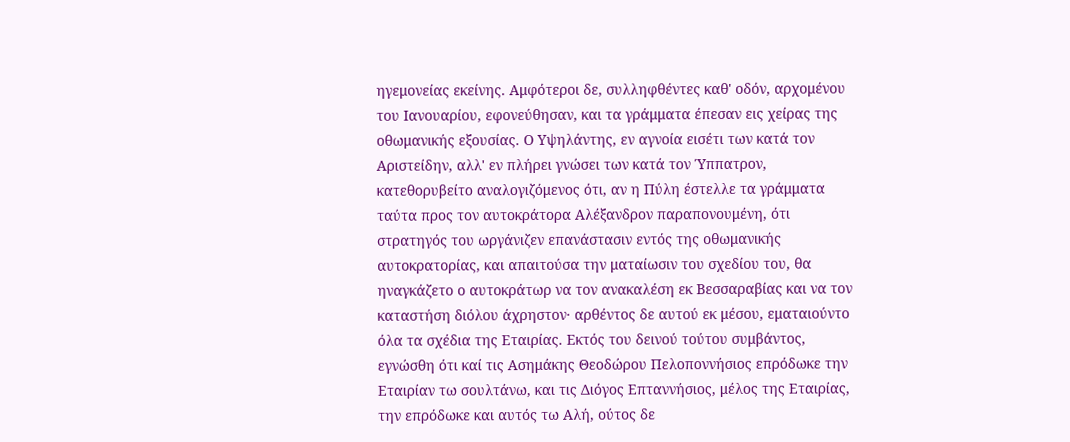ηγεμονείας εκείνης. Αμφότεροι δε, συλληφθέντες καθ' οδόν, αρχομένου του Ιανουαρίου, εφονεύθησαν, και τα γράμματα έπεσαν εις χείρας της οθωμανικής εξουσίας. Ο Υψηλάντης, εν αγνοία εισέτι των κατά τον Αριστείδην, αλλ' εν πλήρει γνώσει των κατά τον Ύππατρον, κατεθορυβείτο αναλογιζόμενος ότι, αν η Πύλη έστελλε τα γράμματα ταύτα προς τον αυτοκράτορα Αλέξανδρον παραπονουμένη, ότι στρατηγός του ωργάνιζεν επανάστασιν εντός της οθωμανικής αυτοκρατορίας, και απαιτούσα την ματαίωσιν του σχεδίου του, θα ηναγκάζετο ο αυτοκράτωρ να τον ανακαλέση εκ Βεσσαραβίας και να τον καταστήση διόλου άχρηστον· αρθέντος δε αυτού εκ μέσου, εματαιούντο όλα τα σχέδια της Εταιρίας. Εκτός του δεινού τούτου συμβάντος, εγνώσθη ότι καί τις Ασημάκης Θεοδώρου Πελοποννήσιος επρόδωκε την Εταιρίαν τω σουλτάνω, και τις Διόγος Επταννήσιος, μέλος της Εταιρίας, την επρόδωκε και αυτός τω Αλή, ούτος δε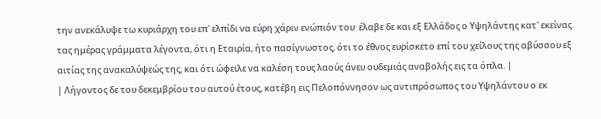την ανεκάλυψε τω κυριάρχη του επ' ελπίδι να εύρη χάριν ενώπιόν του· έλαβε δε και εξ Ελλάδος ο Υψηλάντης κατ' εκείνας τας ημέρας γράμματα λέγοντα, ότι η Εταιρία, ήτο πασίγνωστος, ότι το έθνος ευρίσκετο επί του χείλους της αβύσσου εξ αιτίας της ανακαλύψεώς της, και ότι ώφειλε να καλέση τους λαούς άνευ ουδεμιάς αναβολής εις τα όπλα. |
| Λήγοντος δε του δεκεμβρίου του αυτού έτους, κατέβη εις Πελοπόννησον ως αντιπρόσωπος του Υψηλάντου ο εκ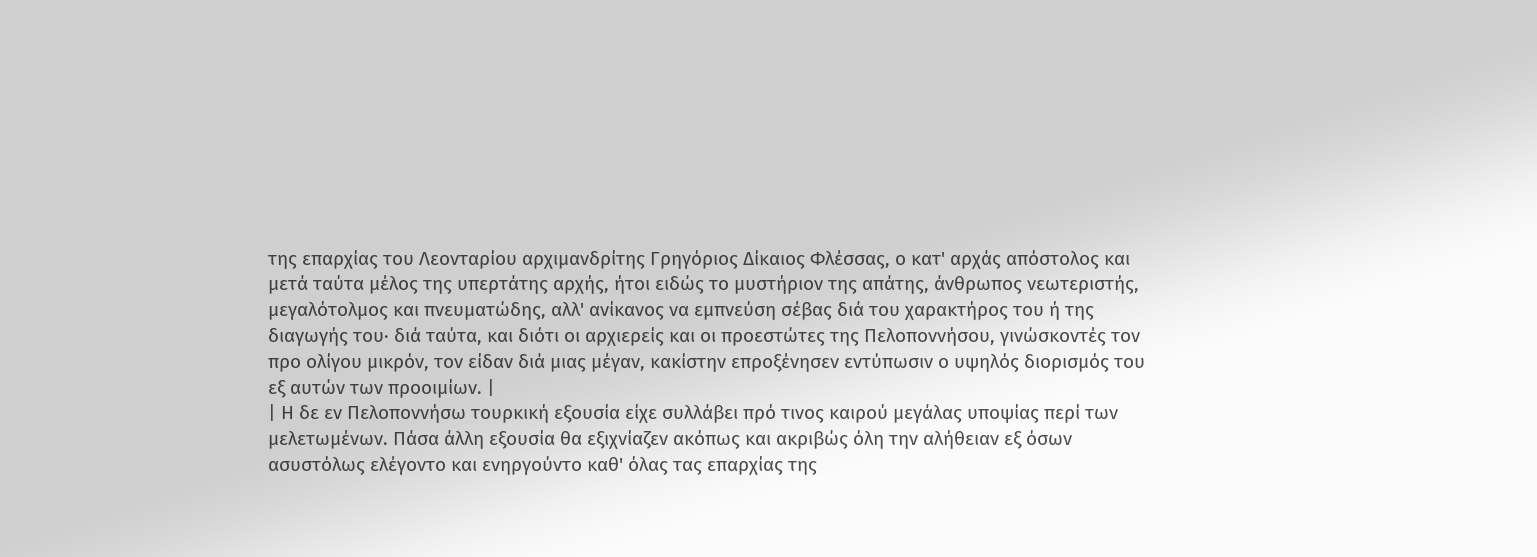της επαρχίας του Λεονταρίου αρχιμανδρίτης Γρηγόριος Δίκαιος Φλέσσας, ο κατ' αρχάς απόστολος και μετά ταύτα μέλος της υπερτάτης αρχής, ήτοι ειδώς το μυστήριον της απάτης, άνθρωπος νεωτεριστής, μεγαλότολμος και πνευματώδης, αλλ' ανίκανος να εμπνεύση σέβας διά του χαρακτήρος του ή της διαγωγής του· διά ταύτα, και διότι οι αρχιερείς και οι προεστώτες της Πελοποννήσου, γινώσκοντές τον προ ολίγου μικρόν, τον είδαν διά μιας μέγαν, κακίστην επροξένησεν εντύπωσιν ο υψηλός διορισμός του εξ αυτών των προοιμίων. |
| Η δε εν Πελοποννήσω τουρκική εξουσία είχε συλλάβει πρό τινος καιρού μεγάλας υποψίας περί των μελετωμένων. Πάσα άλλη εξουσία θα εξιχνίαζεν ακόπως και ακριβώς όλη την αλήθειαν εξ όσων ασυστόλως ελέγοντο και ενηργούντο καθ' όλας τας επαρχίας της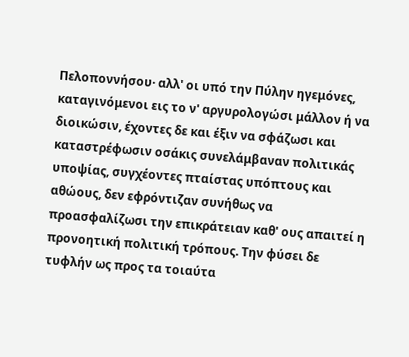Πελοποννήσου· αλλ' οι υπό την Πύλην ηγεμόνες, καταγινόμενοι εις το ν' αργυρολογώσι μάλλον ή να διοικώσιν, έχοντες δε και έξιν να σφάζωσι και καταστρέφωσιν οσάκις συνελάμβαναν πολιτικάς υποψίας, συγχέοντες πταίστας υπόπτους και αθώους, δεν εφρόντιζαν συνήθως να προασφαλίζωσι την επικράτειαν καθ' ους απαιτεί η προνοητική πολιτική τρόπους. Την φύσει δε τυφλήν ως προς τα τοιαύτα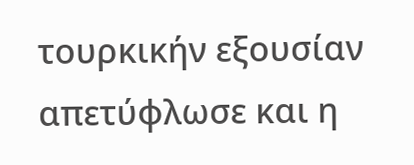τουρκικήν εξουσίαν απετύφλωσε και η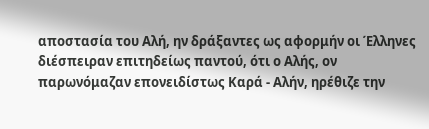αποστασία του Αλή, ην δράξαντες ως αφορμήν οι Έλληνες διέσπειραν επιτηδείως παντού, ότι ο Αλής, ον παρωνόμαζαν επονειδίστως Καρά - Αλήν, ηρέθιζε την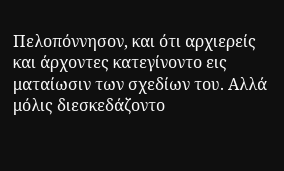Πελοπόννησον, και ότι αρχιερείς και άρχοντες κατεγίνοντο εις ματαίωσιν των σχεδίων του. Αλλά μόλις διεσκεδάζοντο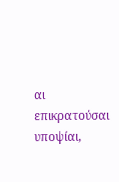αι επικρατούσαι υποψίαι,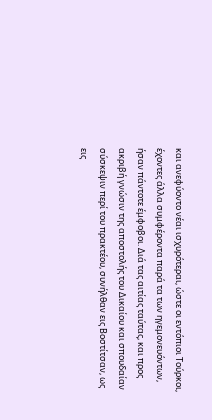και ανεφύοντο νέαι ισχυρότεραι, ώστε οι εντόπιοι Τούρκοι, έχοντες άλλα συμφέροντα παρά τα των ηγεμονευόντων, ήσαν πάντοτε έμφοβοι. Διά τας αιτίας ταύτας, και προς ακριβή γνώσιν της αποστολής του Δικαίου και σπουδαίαν σύσκεψιν περί του πρακτέου, συνήλθαν εις Βοστίτσαν, ως εις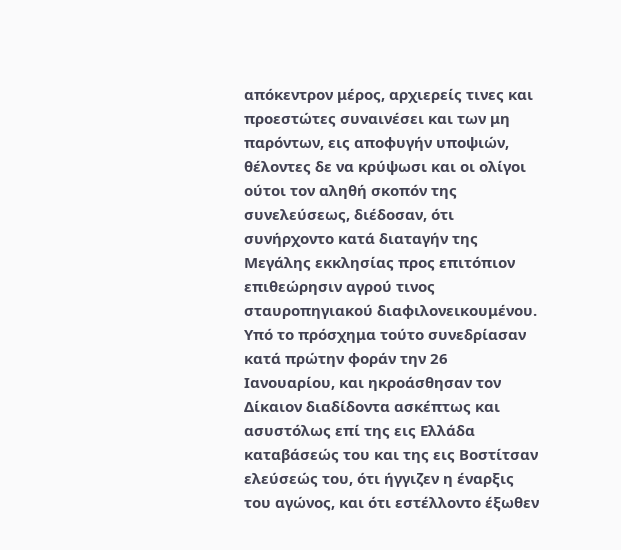απόκεντρον μέρος, αρχιερείς τινες και προεστώτες συναινέσει και των μη παρόντων, εις αποφυγήν υποψιών, θέλοντες δε να κρύψωσι και οι ολίγοι ούτοι τον αληθή σκοπόν της συνελεύσεως, διέδοσαν, ότι συνήρχοντο κατά διαταγήν της Μεγάλης εκκλησίας προς επιτόπιον επιθεώρησιν αγρού τινος σταυροπηγιακού διαφιλονεικουμένου. Υπό το πρόσχημα τούτο συνεδρίασαν κατά πρώτην φοράν την 26 Ιανουαρίου, και ηκροάσθησαν τον Δίκαιον διαδίδοντα ασκέπτως και ασυστόλως επί της εις Ελλάδα καταβάσεώς του και της εις Βοστίτσαν ελεύσεώς του, ότι ήγγιζεν η έναρξις του αγώνος, και ότι εστέλλοντο έξωθεν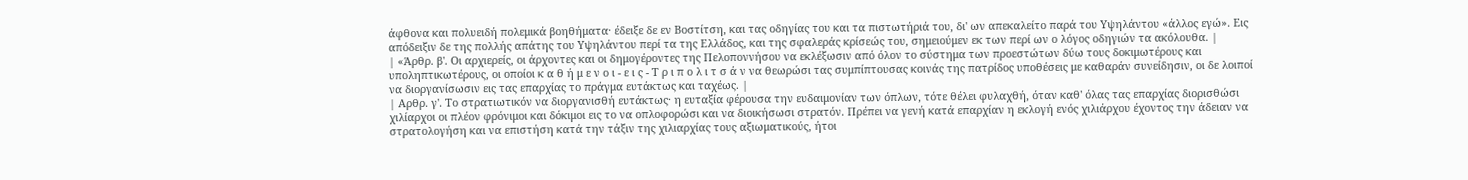άφθονα και πολυειδή πολεμικά βοηθήματα· έδειξε δε εν Βοστίτση, και τας οδηγίας του και τα πιστωτήριά του, δι' ων απεκαλείτο παρά του Υψηλάντου «άλλος εγώ». Εις απόδειξιν δε της πολλής απάτης του Υψηλάντου περί τα της Ελλάδος, και της σφαλεράς κρίσεώς του, σημειούμεν εκ των περί ων ο λόγος οδηγιών τα ακόλουθα. |
| «Άρθρ. β'. Οι αρχιερείς, οι άρχοντες και οι δημογέροντες της Πελοποννήσου να εκλέξωσιν από όλον το σύστημα των προεστώτων δύω τους δοκιμωτέρους και υποληπτικωτέρους, οι οποίοι κ α θ ή μ ε ν ο ι - ε ι ς - Τ ρ ι π ο λ ι τ σ ά ν να θεωρώσι τας συμπίπτουσας κοινάς της πατρίδος υποθέσεις με καθαράν συνείδησιν, οι δε λοιποί να διοργανίσωσιν εις τας επαρχίας το πράγμα ευτάκτως και ταχέως. |
| Αρθρ. γ'. Το στρατιωτικόν να διοργανισθή ευτάκτως· η ευταξία φέρουσα την ευδαιμονίαν των όπλων, τότε θέλει φυλαχθή, όταν καθ' όλας τας επαρχίας διορισθώσι χιλίαρχοι οι πλέον φρόνιμοι και δόκιμοι εις το να οπλοφορώσι και να διοικήσωσι στρατόν. Πρέπει να γενή κατά επαρχίαν η εκλογή ενός χιλιάρχου έχοντος την άδειαν να στρατολογήση και να επιστήση κατά την τάξιν της χιλιαρχίας τους αξιωματικούς, ήτοι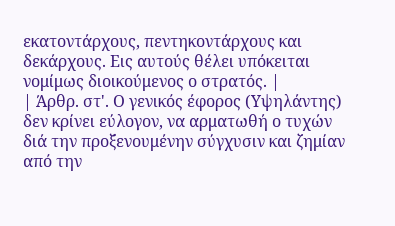εκατοντάρχους, πεντηκοντάρχους και δεκάρχους. Εις αυτούς θέλει υπόκειται νομίμως διοικούμενος ο στρατός. |
| Άρθρ. στ'. Ο γενικός έφορος (Υψηλάντης) δεν κρίνει εύλογον, να αρματωθή ο τυχών διά την προξενουμένην σύγχυσιν και ζημίαν από την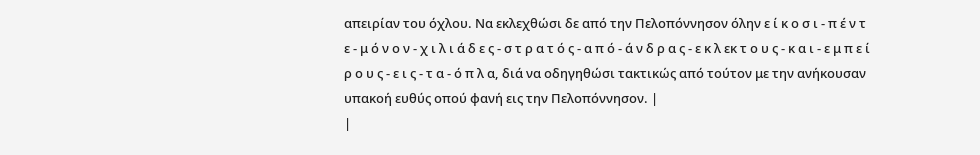απειρίαν του όχλου. Να εκλεχθώσι δε από την Πελοπόννησον όλην ε ί κ ο σ ι - π έ ν τ ε - μ ό ν ο ν - χ ι λ ι ά δ ε ς - σ τ ρ α τ ό ς - α π ό - ά ν δ ρ α ς - ε κ λ εκ τ ο υ ς - κ α ι - ε μ π ε ί ρ ο υ ς - ε ι ς - τ α - ό π λ α, διά να οδηγηθώσι τακτικώς από τούτον με την ανήκουσαν υπακοή ευθύς οπού φανή εις την Πελοπόννησον. |
|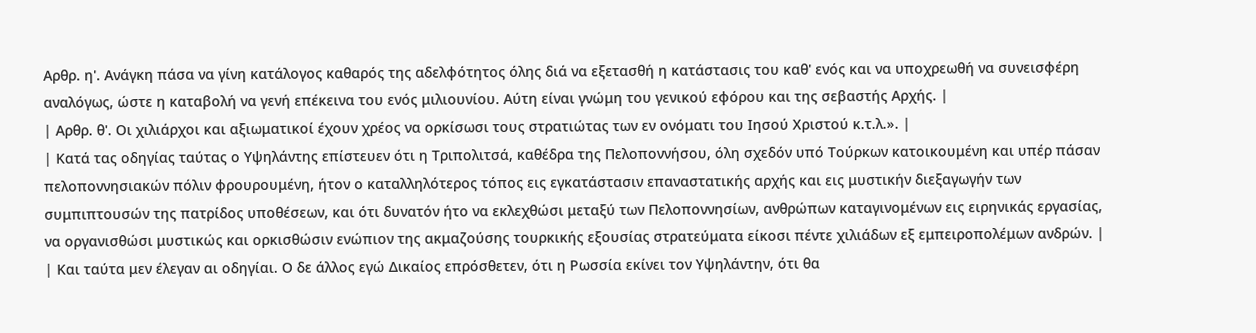Αρθρ. η'. Ανάγκη πάσα να γίνη κατάλογος καθαρός της αδελφότητος όλης διά να εξετασθή η κατάστασις του καθ' ενός και να υποχρεωθή να συνεισφέρη αναλόγως, ώστε η καταβολή να γενή επέκεινα του ενός μιλιουνίου. Αύτη είναι γνώμη του γενικού εφόρου και της σεβαστής Αρχής. |
| Αρθρ. θ'. Οι χιλιάρχοι και αξιωματικοί έχουν χρέος να ορκίσωσι τους στρατιώτας των εν ονόματι του Ιησού Χριστού κ.τ.λ.». |
| Κατά τας οδηγίας ταύτας ο Υψηλάντης επίστευεν ότι η Τριπολιτσά, καθέδρα της Πελοποννήσου, όλη σχεδόν υπό Τούρκων κατοικουμένη και υπέρ πάσαν πελοποννησιακών πόλιν φρουρουμένη, ήτον ο καταλληλότερος τόπος εις εγκατάστασιν επαναστατικής αρχής και εις μυστικήν διεξαγωγήν των συμπιπτουσών της πατρίδος υποθέσεων, και ότι δυνατόν ήτο να εκλεχθώσι μεταξύ των Πελοποννησίων, ανθρώπων καταγινομένων εις ειρηνικάς εργασίας, να οργανισθώσι μυστικώς και ορκισθώσιν ενώπιον της ακμαζούσης τουρκικής εξουσίας στρατεύματα είκοσι πέντε χιλιάδων εξ εμπειροπολέμων ανδρών. |
| Και ταύτα μεν έλεγαν αι οδηγίαι. Ο δε άλλος εγώ Δικαίος επρόσθετεν, ότι η Ρωσσία εκίνει τον Υψηλάντην, ότι θα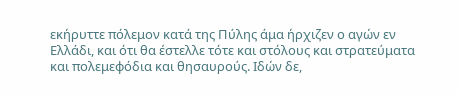εκήρυττε πόλεμον κατά της Πύλης άμα ήρχιζεν ο αγών εν Ελλάδι, και ότι θα έστελλε τότε και στόλους και στρατεύματα και πολεμεφόδια και θησαυρούς. Ιδών δε,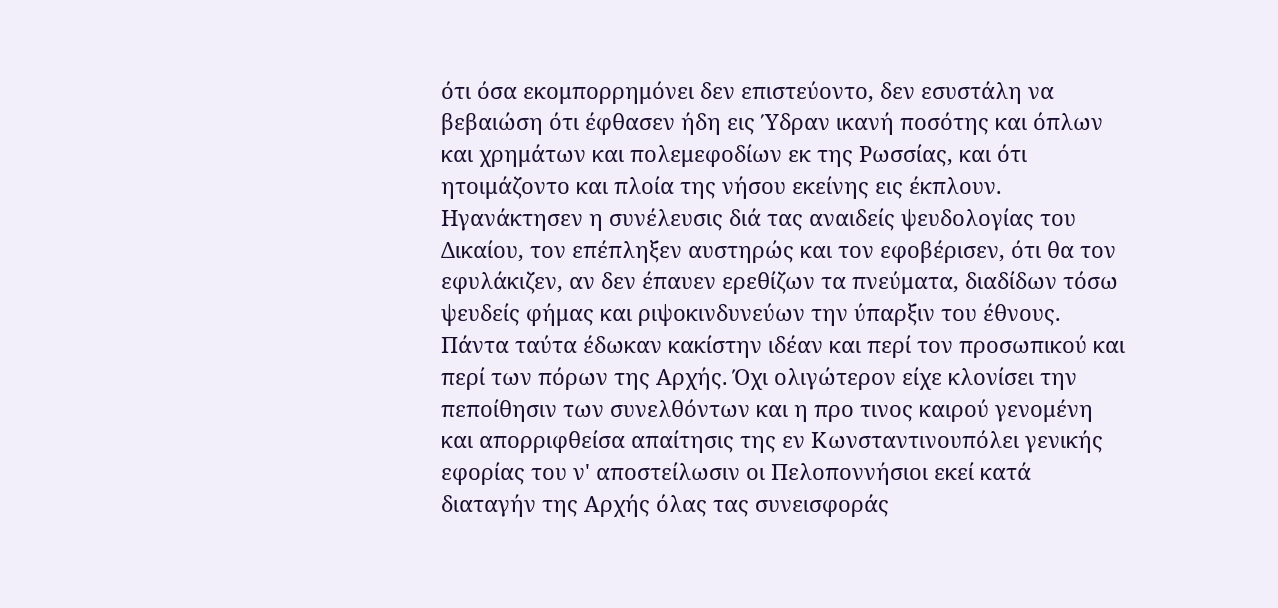ότι όσα εκομπορρημόνει δεν επιστεύοντο, δεν εσυστάλη να βεβαιώση ότι έφθασεν ήδη εις Ύδραν ικανή ποσότης και όπλων και χρημάτων και πολεμεφοδίων εκ της Ρωσσίας, και ότι ητοιμάζοντο και πλοία της νήσου εκείνης εις έκπλουν. Ηγανάκτησεν η συνέλευσις διά τας αναιδείς ψευδολογίας του Δικαίου, τον επέπληξεν αυστηρώς και τον εφοβέρισεν, ότι θα τον εφυλάκιζεν, αν δεν έπαυεν ερεθίζων τα πνεύματα, διαδίδων τόσω ψευδείς φήμας και ριψοκινδυνεύων την ύπαρξιν του έθνους. Πάντα ταύτα έδωκαν κακίστην ιδέαν και περί τον προσωπικού και περί των πόρων της Αρχής. Όχι ολιγώτερον είχε κλονίσει την πεποίθησιν των συνελθόντων και η προ τινος καιρού γενομένη και απορριφθείσα απαίτησις της εν Κωνσταντινουπόλει γενικής εφορίας του ν' αποστείλωσιν οι Πελοποννήσιοι εκεί κατά διαταγήν της Αρχής όλας τας συνεισφοράς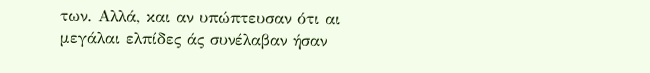των. Αλλά, και αν υπώπτευσαν ότι αι μεγάλαι ελπίδες άς συνέλαβαν ήσαν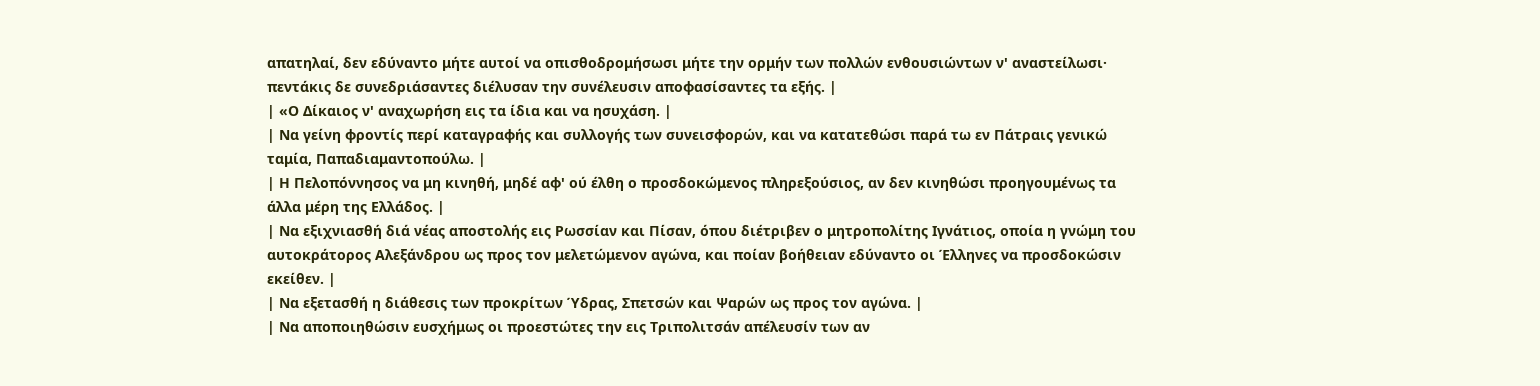απατηλαί, δεν εδύναντο μήτε αυτοί να οπισθοδρομήσωσι μήτε την ορμήν των πολλών ενθουσιώντων ν' αναστείλωσι· πεντάκις δε συνεδριάσαντες διέλυσαν την συνέλευσιν αποφασίσαντες τα εξής. |
| «Ο Δίκαιος ν' αναχωρήση εις τα ίδια και να ησυχάση. |
| Να γείνη φροντίς περί καταγραφής και συλλογής των συνεισφορών, και να κατατεθώσι παρά τω εν Πάτραις γενικώ ταμία, Παπαδιαμαντοπούλω. |
| Η Πελοπόννησος να μη κινηθή, μηδέ αφ' ού έλθη ο προσδοκώμενος πληρεξούσιος, αν δεν κινηθώσι προηγουμένως τα άλλα μέρη της Ελλάδος. |
| Να εξιχνιασθή διά νέας αποστολής εις Ρωσσίαν και Πίσαν, όπου διέτριβεν ο μητροπολίτης Ιγνάτιος, οποία η γνώμη του αυτοκράτορος Αλεξάνδρου ως προς τον μελετώμενον αγώνα, και ποίαν βοήθειαν εδύναντο οι Έλληνες να προσδοκώσιν εκείθεν. |
| Να εξετασθή η διάθεσις των προκρίτων Ύδρας, Σπετσών και Ψαρών ως προς τον αγώνα. |
| Να αποποιηθώσιν ευσχήμως οι προεστώτες την εις Τριπολιτσάν απέλευσίν των αν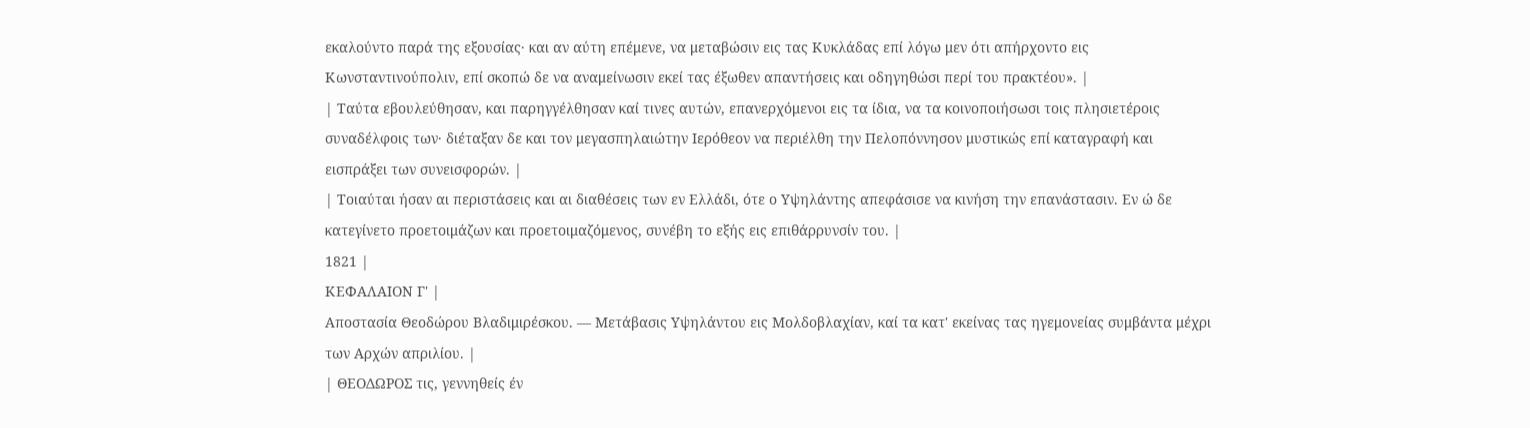εκαλούντο παρά της εξουσίας· και αν αύτη επέμενε, να μεταβώσιν εις τας Κυκλάδας επί λόγω μεν ότι απήρχοντο εις Κωνσταντινούπολιν, επί σκοπώ δε να αναμείνωσιν εκεί τας έξωθεν απαντήσεις και οδηγηθώσι περί του πρακτέου». |
| Ταύτα εβουλεύθησαν, και παρηγγέλθησαν καί τινες αυτών, επανερχόμενοι εις τα ίδια, να τα κοινοποιήσωσι τοις πλησιετέροις συναδέλφοις των· διέταξαν δε και τον μεγασπηλαιώτην Ιερόθεον να περιέλθη την Πελοπόννησον μυστικώς επί καταγραφή και εισπράξει των συνεισφορών. |
| Τοιαύται ήσαν αι περιστάσεις και αι διαθέσεις των εν Ελλάδι, ότε ο Υψηλάντης απεφάσισε να κινήση την επανάστασιν. Εν ώ δε κατεγίνετο προετοιμάζων και προετοιμαζόμενος, συνέβη το εξής εις επιθάρρυνσίν του. |
1821 |
ΚΕΦΑΛΑΙΟΝ Γ' |
Αποστασία Θεοδώρου Βλαδιμιρέσκου. — Μετάβασις Υψηλάντου εις Μολδοβλαχίαν, καί τα κατ' εκείνας τας ηγεμονείας συμβάντα μέχρι των Αρχών απριλίου. |
| ΘΕΟΔΩΡΟΣ τις, γεννηθείς έν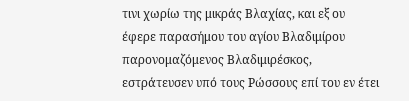τινι χωρίω της μικράς Βλαχίας, και εξ ου έφερε παρασήμου του αγίου Βλαδιμίρου παρονομαζόμενος Βλαδιμιρέσκος, εστράτευσεν υπό τους Ρώσσους επί του εν έτει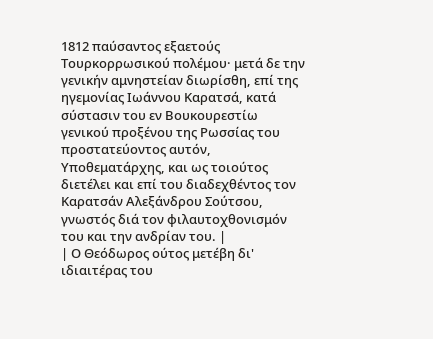1812 παύσαντος εξαετούς Τουρκορρωσικού πολέμου· μετά δε την γενικήν αμνηστείαν διωρίσθη, επί της ηγεμονίας Ιωάννου Καρατσά, κατά σύστασιν του εν Βουκουρεστίω γενικού προξένου της Ρωσσίας του προστατεύοντος αυτόν, Υποθεματάρχης, και ως τοιούτος διετέλει και επί του διαδεχθέντος τον Καρατσάν Αλεξάνδρου Σούτσου, γνωστός διά τον φιλαυτοχθονισμόν του και την ανδρίαν του. |
| Ο Θεόδωρος ούτος μετέβη δι' ιδιαιτέρας του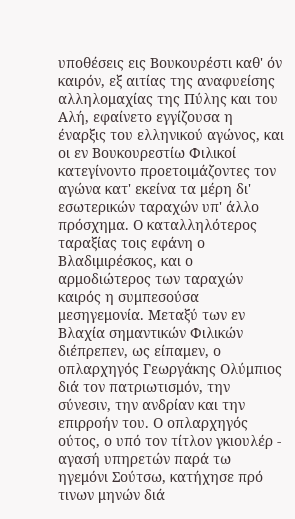υποθέσεις εις Βουκουρέστι καθ' όν καιρόν, εξ αιτίας της αναφυείσης αλληλομαχίας της Πύλης και του Αλή, εφαίνετο εγγίζουσα η έναρξις του ελληνικού αγώνος, και οι εν Βουκουρεστίω Φιλικοί κατεγίνοντο προετοιμάζοντες τον αγώνα κατ' εκείνα τα μέρη δι' εσωτερικών ταραχών υπ' άλλο πρόσχημα. Ο καταλληλότερος ταραξίας τοις εφάνη ο Βλαδιμιρέσκος, και ο αρμοδιώτερος των ταραχών καιρός η συμπεσούσα μεσηγεμονία. Μεταξύ των εν Βλαχία σημαντικών Φιλικών διέπρεπεν, ως είπαμεν, ο οπλαρχηγός Γεωργάκης Ολύμπιος διά τον πατριωτισμόν, την σύνεσιν, την ανδρίαν και την επιρροήν του. Ο οπλαρχηγός ούτος, ο υπό τον τίτλον γκιουλέρ - αγασή υπηρετών παρά τω ηγεμόνι Σούτσω, κατήχησε πρό τινων μηνών διά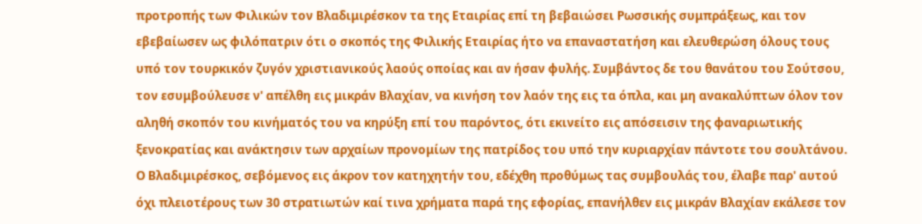προτροπής των Φιλικών τον Βλαδιμιρέσκον τα της Εταιρίας επί τη βεβαιώσει Ρωσσικής συμπράξεως, και τον εβεβαίωσεν ως φιλόπατριν ότι ο σκοπός της Φιλικής Εταιρίας ήτο να επαναστατήση και ελευθερώση όλους τους υπό τον τουρκικόν ζυγόν χριστιανικούς λαούς οποίας και αν ήσαν φυλής. Συμβάντος δε του θανάτου του Σούτσου, τον εσυμβούλευσε ν' απέλθη εις μικράν Βλαχίαν, να κινήση τον λαόν της εις τα όπλα, και μη ανακαλύπτων όλον τον αληθή σκοπόν του κινήματός του να κηρύξη επί του παρόντος, ότι εκινείτο εις απόσεισιν της φαναριωτικής ξενοκρατίας και ανάκτησιν των αρχαίων προνομίων της πατρίδος του υπό την κυριαρχίαν πάντοτε του σουλτάνου. Ο Βλαδιμιρέσκος, σεβόμενος εις άκρον τον κατηχητήν του, εδέχθη προθύμως τας συμβουλάς του, έλαβε παρ' αυτού όχι πλειοτέρους των 30 στρατιωτών καί τινα χρήματα παρά της εφορίας, επανήλθεν εις μικράν Βλαχίαν εκάλεσε τον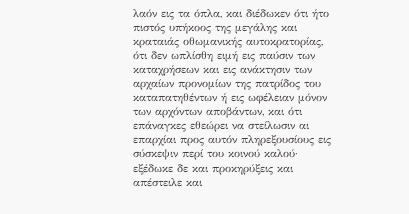λαόν εις τα όπλα, και διέδωκεν ότι ήτο πιστός υπήκοος της μεγάλης και κραταιάς οθωμανικής αυτοκρατορίας, ότι δεν ωπλίσθη ειμή εις παύσιν των καταχρήσεων και εις ανάκτησιν των αρχαίων προνομίων της πατρίδος του καταπατηθέντων ή εις ωφέλειαν μόνον των αρχόντων αποβάντων, και ότι επάναγκες εθεώρει να στείλωσιν αι επαρχίαι προς αυτόν πληρεξουσίους εις σύσκεψιν περί του κοινού καλού· εξέδωκε δε και προκηρύξεις και απέστειλε και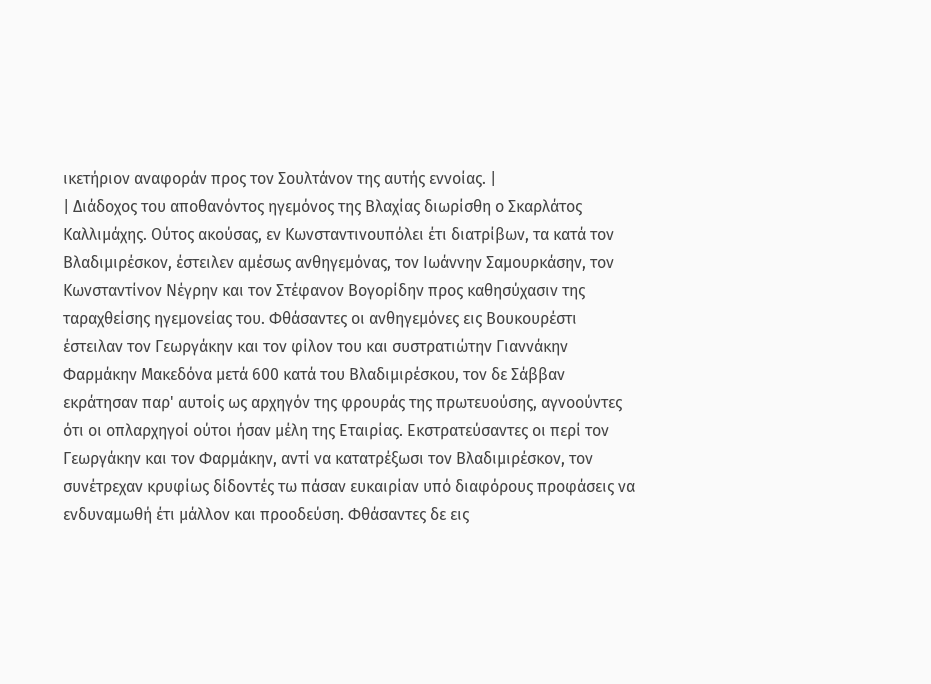ικετήριον αναφοράν προς τον Σουλτάνον της αυτής εννοίας. |
| Διάδοχος του αποθανόντος ηγεμόνος της Βλαχίας διωρίσθη ο Σκαρλάτος Καλλιμάχης. Ούτος ακούσας, εν Κωνσταντινουπόλει έτι διατρίβων, τα κατά τον Βλαδιμιρέσκον, έστειλεν αμέσως ανθηγεμόνας, τον Ιωάννην Σαμουρκάσην, τον Κωνσταντίνον Νέγρην και τον Στέφανον Βογορίδην προς καθησύχασιν της ταραχθείσης ηγεμονείας του. Φθάσαντες οι ανθηγεμόνες εις Βουκουρέστι έστειλαν τον Γεωργάκην και τον φίλον του και συστρατιώτην Γιαννάκην Φαρμάκην Μακεδόνα μετά 600 κατά του Βλαδιμιρέσκου, τον δε Σάββαν εκράτησαν παρ' αυτοίς ως αρχηγόν της φρουράς της πρωτευούσης, αγνοούντες ότι οι οπλαρχηγοί ούτοι ήσαν μέλη της Εταιρίας. Εκστρατεύσαντες οι περί τον Γεωργάκην και τον Φαρμάκην, αντί να κατατρέξωσι τον Βλαδιμιρέσκον, τον συνέτρεχαν κρυφίως δίδοντές τω πάσαν ευκαιρίαν υπό διαφόρους προφάσεις να ενδυναμωθή έτι μάλλον και προοδεύση. Φθάσαντες δε εις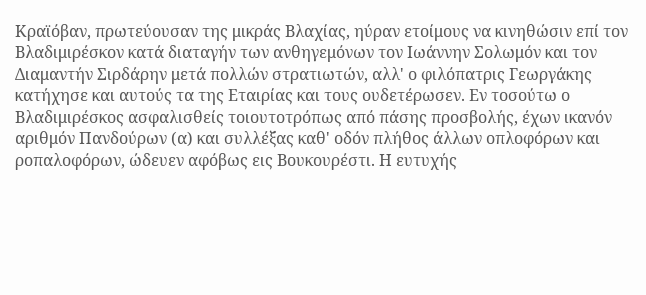Κραϊόβαν, πρωτεύουσαν της μικράς Βλαχίας, ηύραν ετοίμους να κινηθώσιν επί τον Βλαδιμιρέσκον κατά διαταγήν των ανθηγεμόνων τον Ιωάννην Σολωμόν και τον Διαμαντήν Σιρδάρην μετά πολλών στρατιωτών, αλλ' ο φιλόπατρις Γεωργάκης κατήχησε και αυτούς τα της Εταιρίας και τους ουδετέρωσεν. Εν τοσούτω ο Βλαδιμιρέσκος ασφαλισθείς τοιουτοτρόπως από πάσης προσβολής, έχων ικανόν αριθμόν Πανδούρων (α) και συλλέξας καθ' οδόν πλήθος άλλων οπλοφόρων και ροπαλοφόρων, ώδευεν αφόβως εις Βουκουρέστι. Η ευτυχής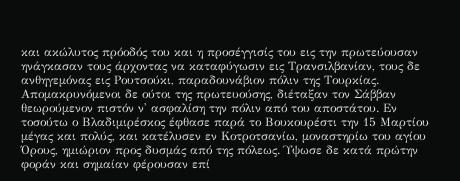και ακώλυτος πρόοδός του και η προσέγγισίς του εις την πρωτεύουσαν ηνάγκασαν τους άρχοντας να καταφύγωσιν εις Τρανσιλβανίαν, τους δε ανθηγεμόνας εις Ρουτσούκι, παραδουνάβιον πόλιν της Τουρκίας. Απομακρυνόμενοι δε ούτοι της πρωτευούσης, διέταξαν τον Σάββαν θεωρούμενον πιστόν ν' ασφαλίση την πόλιν από του αποστάτου. Εν τοσούτω ο Βλαδιμιρέσκος έφθασε παρά το Βουκουρέστι την 15 Μαρτίου μέγας και πολύς, και κατέλυσεν εν Κοτροτσανίω, μοναστηρίω του αγίου Όρους, ημιώριον προς δυσμάς από της πόλεως. Ύψωσε δε κατά πρώτην φοράν και σημαίαν φέρουσαν επί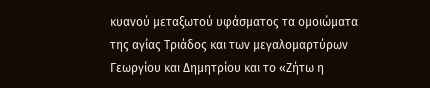κυανού μεταξωτού υφάσματος τα ομοιώματα της αγίας Τριάδος και των μεγαλομαρτύρων Γεωργίου και Δημητρίου και το «Ζήτω η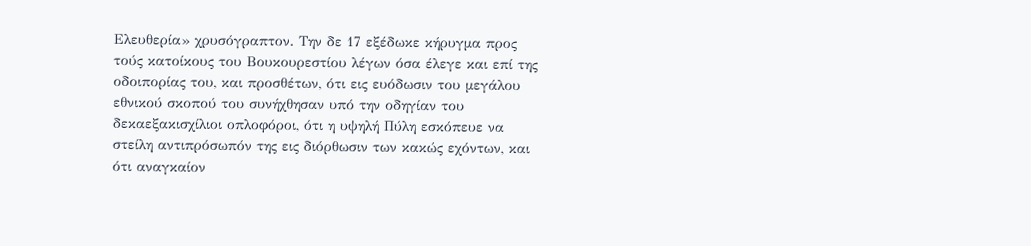Ελευθερία» χρυσόγραπτον. Την δε 17 εξέδωκε κήρυγμα προς τούς κατοίκους του Βουκουρεστίου λέγων όσα έλεγε και επί της οδοιπορίας του, και προσθέτων, ότι εις ευόδωσιν του μεγάλου εθνικού σκοπού του συνήχθησαν υπό την οδηγίαν του δεκαεξακισχίλιοι οπλοφόροι, ότι η υψηλή Πύλη εσκόπευε να στείλη αντιπρόσωπόν της εις διόρθωσιν των κακώς εχόντων, και ότι αναγκαίον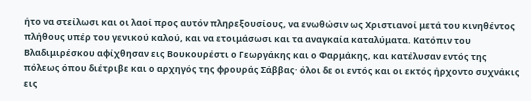ήτο να στείλωσι και οι λαοί προς αυτόν πληρεξουσίους, να ενωθώσιν ως Χριστιανοί μετά του κινηθέντος πλήθους υπέρ του γενικού καλού, και να ετοιμάσωσι και τα αναγκαία καταλύματα. Κατόπιν του Βλαδιμιρέσκου αφίχθησαν εις Βουκουρέστι ο Γεωργάκης και ο Φαρμάκης, και κατέλυσαν εντός της πόλεως όπου διέτριβε και ο αρχηγός της φρουράς Σάββας· όλοι δε οι εντός και οι εκτός ήρχοντο συχνάκις εις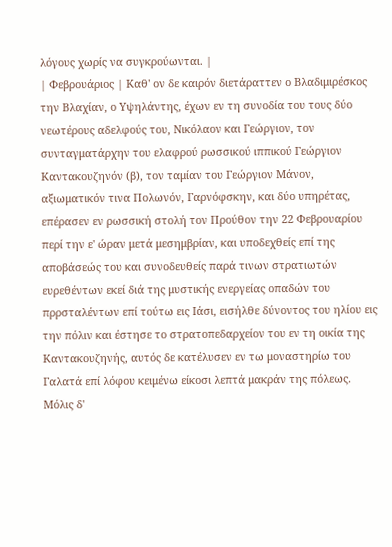λόγους χωρίς να συγκρούωνται. |
| Φεβρουάριος | Καθ' ον δε καιρόν διετάραττεν ο Βλαδιμιρέσκος την Βλαχίαν, ο Υψηλάντης, έχων εν τη συνοδία του τους δύο νεωτέρους αδελφούς του, Νικόλαον και Γεώργιον, τον συνταγματάρχην του ελαφρού ρωσσικού ιππικού Γεώργιον Καντακουζηνόν (β), τον ταμίαν του Γεώργιον Μάνον, αξιωματικόν τινα Πολωνόν, Γαρνόφσκην, και δύο υπηρέτας, επέρασεν εν ρωσσική στολή τον Προύθον την 22 Φεβρουαρίου περί την ε' ώραν μετά μεσημβρίαν, και υποδεχθείς επί της αποβάσεώς του και συνοδευθείς παρά τινων στρατιωτών ευρεθέντων εκεί διά της μυστικής ενεργείας οπαδών του πρρσταλέντων επί τούτω εις Ιάσι, εισήλθε δύνοντος του ηλίου εις την πόλιν και έστησε το στρατοπεδαρχείον του εν τη οικία της Καντακουζηνής, αυτός δε κατέλυσεν εν τω μοναστηρίω του Γαλατά επί λόφου κειμένω είκοσι λεπτά μακράν της πόλεως. Μόλις δ'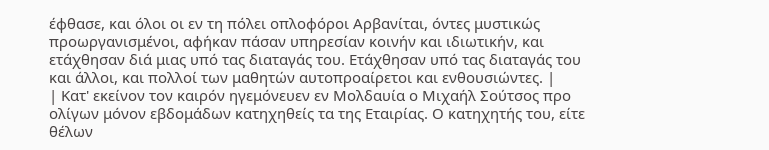έφθασε, και όλοι οι εν τη πόλει οπλοφόροι Αρβανίται, όντες μυστικώς προωργανισμένοι, αφήκαν πάσαν υπηρεσίαν κοινήν και ιδιωτικήν, και ετάχθησαν διά μιας υπό τας διαταγάς του. Ετάχθησαν υπό τας διαταγάς του και άλλοι, και πολλοί των μαθητών αυτοπροαίρετοι και ενθουσιώντες. |
| Κατ' εκείνον τον καιρόν ηγεμόνευεν εν Μολδαυία ο Μιχαήλ Σούτσος προ ολίγων μόνον εβδομάδων κατηχηθείς τα της Εταιρίας. Ο κατηχητής του, είτε θέλων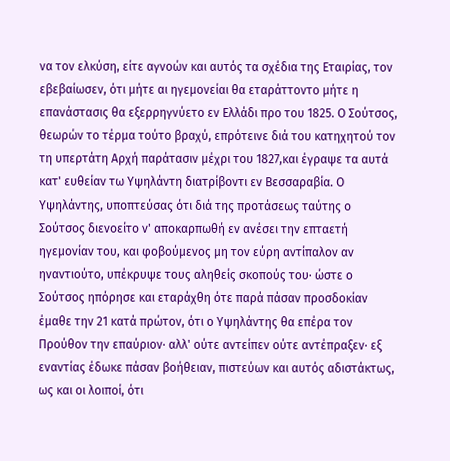να τον ελκύση, είτε αγνοών και αυτός τα σχέδια της Εταιρίας, τον εβεβαίωσεν, ότι μήτε αι ηγεμονείαι θα εταράττοντο μήτε η επανάστασις θα εξερρηγνύετο εν Ελλάδι προ του 1825. Ο Σούτσος, θεωρών το τέρμα τούτο βραχύ, επρότεινε διά του κατηχητού τον τη υπερτάτη Αρχή παράτασιν μέχρι του 1827,και έγραψε τα αυτά κατ' ευθείαν τω Υψηλάντη διατρίβοντι εν Βεσσαραβία. Ο Υψηλάντης, υποπτεύσας ότι διά της προτάσεως ταύτης ο Σούτσος διενοείτο ν' αποκαρπωθή εν ανέσει την επταετή ηγεμονίαν του, και φοβούμενος μη τον εύρη αντίπαλον αν ηναντιούτο, υπέκρυψε τους αληθείς σκοπούς του· ώστε ο Σούτσος ηπόρησε και εταράχθη ότε παρά πάσαν προσδοκίαν έμαθε την 21 κατά πρώτον, ότι ο Υψηλάντης θα επέρα τον Προύθον την επαύριον· αλλ' ούτε αντείπεν ούτε αντέπραξεν· εξ εναντίας έδωκε πάσαν βοήθειαν, πιστεύων και αυτός αδιστάκτως, ως και οι λοιποί, ότι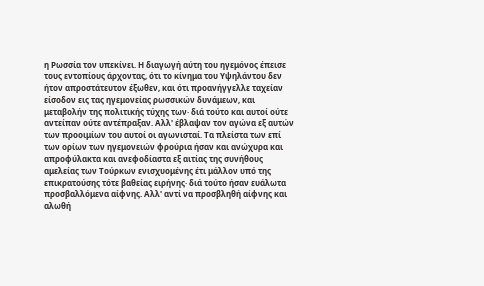η Ρωσσία τον υπεκίνει. Η διαγωγή αύτη του ηγεμόνος έπεισε τους εντοπίους άρχοντας, ότι το κίνημα του Υψηλάντου δεν ήτον απροστάτευτον έξωθεν, και ότι προανήγγελλε ταχείαν είσοδον εις τας ηγεμονείας ρωσσικών δυνάμεων, και μεταβολήν της πολιτικής τύχης των· διά τούτο και αυτοί ούτε αντείπαν ούτε αντέπραξαν. Αλλ' έβλαψαν τον αγώνα εξ αυτών των προοιμίων του αυτοί οι αγωνισταί. Τα πλείστα των επί των ορίων των ηγεμονειών φρούρια ήσαν και ανώχυρα και απροφύλακτα και ανεφοδίαστα εξ αιτίας της συνήθους αμελείας των Τούρκων ενισχυομένης έτι μάλλον υπό της επικρατούσης τότε βαθείας ειρήνης· διά τούτο ήσαν ευάλωτα προσβαλλόμενα αίφνης. Αλλ' αντί να προσβληθή αίφνης και αλωθή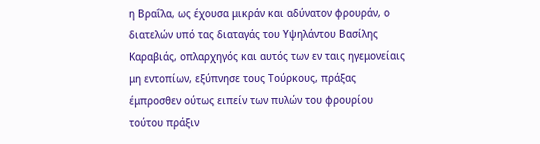η Βραΐλα, ως έχουσα μικράν και αδύνατον φρουράν, ο διατελών υπό τας διαταγάς του Υψηλάντου Βασίλης Καραβιάς, οπλαρχηγός και αυτός των εν ταις ηγεμονείαις μη εντοπίων, εξύπνησε τους Τούρκους, πράξας έμπροσθεν ούτως ειπείν των πυλών του φρουρίου τούτου πράξιν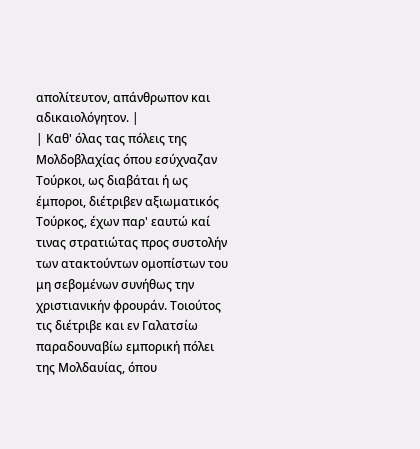απολίτευτον, απάνθρωπον και αδικαιολόγητον. |
| Καθ' όλας τας πόλεις της Μολδοβλαχίας όπου εσύχναζαν Τούρκοι, ως διαβάται ή ως έμποροι, διέτριβεν αξιωματικός Τούρκος, έχων παρ' εαυτώ καί τινας στρατιώτας προς συστολήν των ατακτούντων ομοπίστων του μη σεβομένων συνήθως την χριστιανικήν φρουράν. Τοιούτος τις διέτριβε και εν Γαλατσίω παραδουναβίω εμπορική πόλει της Μολδαυίας, όπου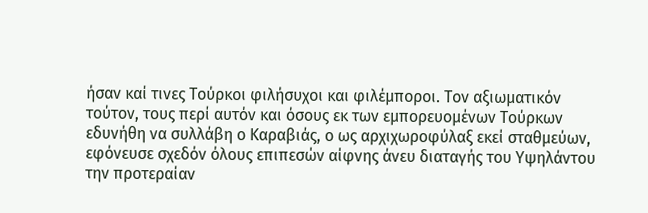ήσαν καί τινες Τούρκοι φιλήσυχοι και φιλέμποροι. Τον αξιωματικόν τούτον, τους περί αυτόν και όσους εκ των εμπορευομένων Τούρκων εδυνήθη να συλλάβη ο Καραβιάς, ο ως αρχιχωροφύλαξ εκεί σταθμεύων, εφόνευσε σχεδόν όλους επιπεσών αίφνης άνευ διαταγής του Υψηλάντου την προτεραίαν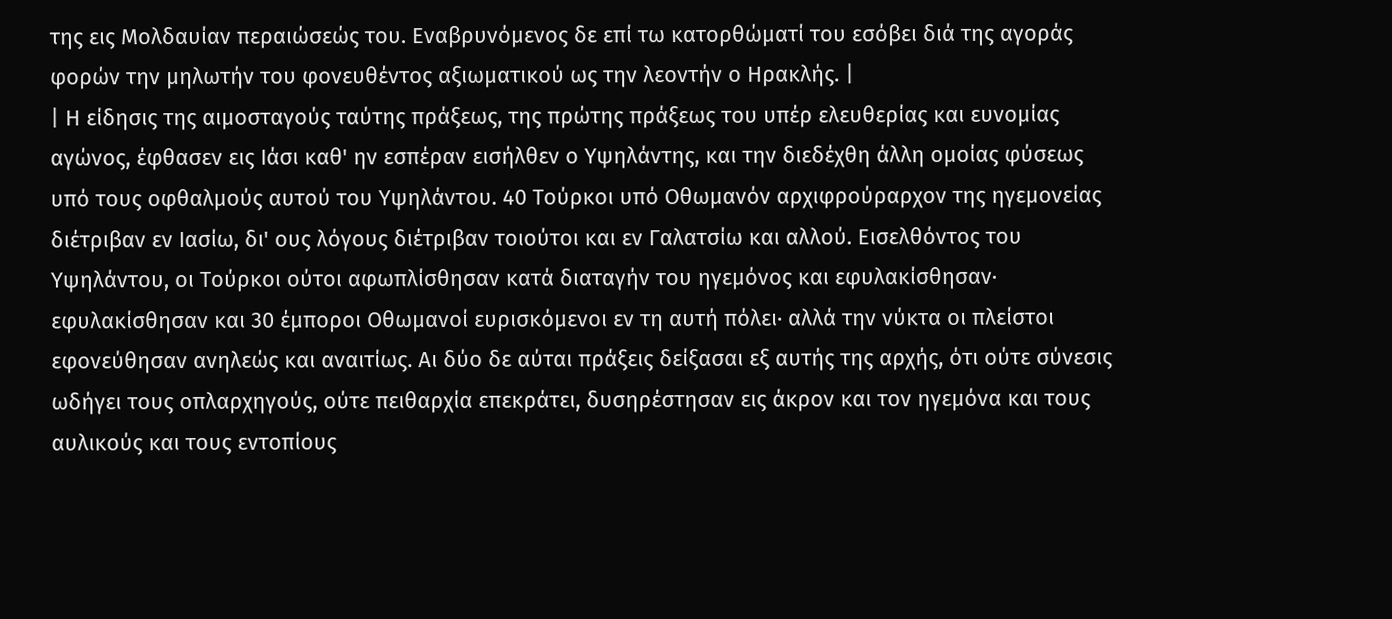της εις Μολδαυίαν περαιώσεώς του. Εναβρυνόμενος δε επί τω κατορθώματί του εσόβει διά της αγοράς φορών την μηλωτήν του φονευθέντος αξιωματικού ως την λεοντήν ο Ηρακλής. |
| Η είδησις της αιμοσταγούς ταύτης πράξεως, της πρώτης πράξεως του υπέρ ελευθερίας και ευνομίας αγώνος, έφθασεν εις Ιάσι καθ' ην εσπέραν εισήλθεν ο Υψηλάντης, και την διεδέχθη άλλη ομοίας φύσεως υπό τους οφθαλμούς αυτού του Υψηλάντου. 40 Τούρκοι υπό Οθωμανόν αρχιφρούραρχον της ηγεμονείας διέτριβαν εν Ιασίω, δι' ους λόγους διέτριβαν τοιούτοι και εν Γαλατσίω και αλλού. Εισελθόντος του Υψηλάντου, οι Τούρκοι ούτοι αφωπλίσθησαν κατά διαταγήν του ηγεμόνος και εφυλακίσθησαν· εφυλακίσθησαν και 30 έμποροι Οθωμανοί ευρισκόμενοι εν τη αυτή πόλει· αλλά την νύκτα οι πλείστοι εφονεύθησαν ανηλεώς και αναιτίως. Αι δύο δε αύται πράξεις δείξασαι εξ αυτής της αρχής, ότι ούτε σύνεσις ωδήγει τους οπλαρχηγούς, ούτε πειθαρχία επεκράτει, δυσηρέστησαν εις άκρον και τον ηγεμόνα και τους αυλικούς και τους εντοπίους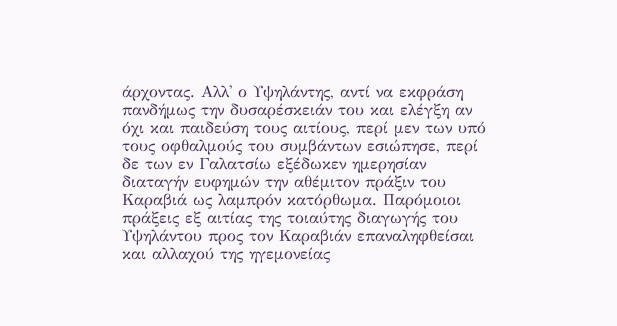άρχοντας. Αλλ' ο Υψηλάντης, αντί να εκφράση πανδήμως την δυσαρέσκειάν του και ελέγξη αν όχι και παιδεύση τους αιτίους, περί μεν των υπό τους οφθαλμούς του συμβάντων εσιώπησε, περί δε των εν Γαλατσίω εξέδωκεν ημερησίαν διαταγήν ευφημών την αθέμιτον πράξιν του Καραβιά ως λαμπρόν κατόρθωμα. Παρόμοιοι πράξεις εξ αιτίας της τοιαύτης διαγωγής του Υψηλάντου προς τον Καραβιάν επαναληφθείσαι και αλλαχού της ηγεμονείας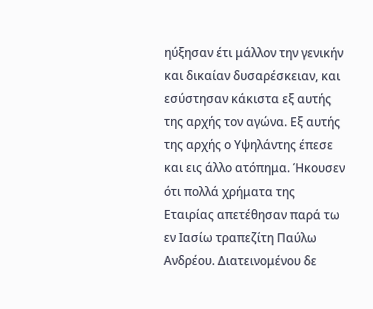ηύξησαν έτι μάλλον την γενικήν και δικαίαν δυσαρέσκειαν, και εσύστησαν κάκιστα εξ αυτής της αρχής τον αγώνα. Εξ αυτής της αρχής ο Υψηλάντης έπεσε και εις άλλο ατόπημα. Ήκουσεν ότι πολλά χρήματα της Εταιρίας απετέθησαν παρά τω εν Ιασίω τραπεζίτη Παύλω Ανδρέου. Διατεινομένου δε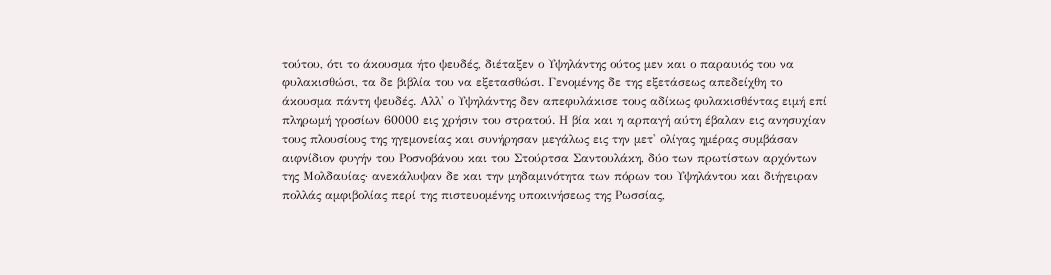τούτου, ότι το άκουσμα ήτο ψευδές, διέταξεν ο Υψηλάντης ούτος μεν και ο παραυιός του να φυλακισθώσι, τα δε βιβλία του να εξετασθώσι. Γενομένης δε της εξετάσεως απεδείχθη το άκουσμα πάντη ψευδές. Αλλ' ο Υψηλάντης δεν απεφυλάκισε τους αδίκως φυλακισθέντας ειμή επί πληρωμή γροσίων 60000 εις χρήσιν του στρατού. Η βία και η αρπαγή αύτη έβαλαν εις ανησυχίαν τους πλουσίους της ηγεμονείας και συνήρησαν μεγάλως εις την μετ' ολίγας ημέρας συμβάσαν αιφνίδιον φυγήν του Ροσνοβάνου και του Στούρτσα Σαντουλάκη, δύο των πρωτίστων αρχόντων της Μολδαυίας· ανεκάλυψαν δε και την μηδαμινότητα των πόρων του Υψηλάντου και διήγειραν πολλάς αμφιβολίας περί της πιστευομένης υποκινήσεως της Ρωσσίας,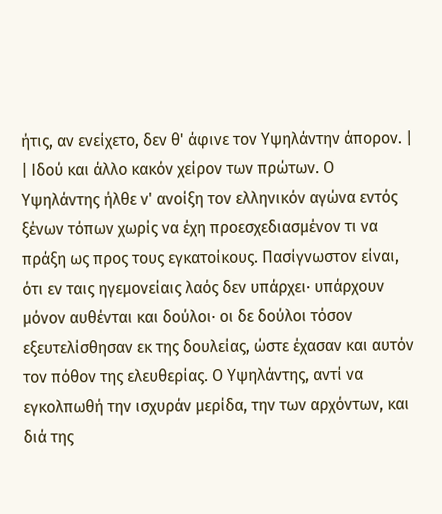ήτις, αν ενείχετο, δεν θ' άφινε τον Υψηλάντην άπορον. |
| Ιδού και άλλο κακόν χείρον των πρώτων. Ο Υψηλάντης ήλθε ν' ανοίξη τον ελληνικόν αγώνα εντός ξένων τόπων χωρίς να έχη προεσχεδιασμένον τι να πράξη ως προς τους εγκατοίκους. Πασίγνωστον είναι, ότι εν ταις ηγεμονείαις λαός δεν υπάρχει· υπάρχουν μόνον αυθένται και δούλοι· οι δε δούλοι τόσον εξευτελίσθησαν εκ της δουλείας, ώστε έχασαν και αυτόν τον πόθον της ελευθερίας. Ο Υψηλάντης, αντί να εγκολπωθή την ισχυράν μερίδα, την των αρχόντων, και διά της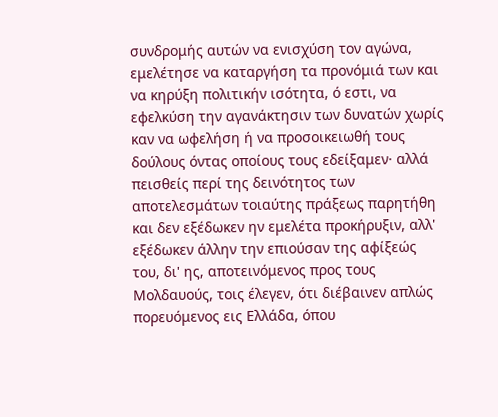συνδρομής αυτών να ενισχύση τον αγώνα, εμελέτησε να καταργήση τα προνόμιά των και να κηρύξη πολιτικήν ισότητα, ό εστι, να εφελκύση την αγανάκτησιν των δυνατών χωρίς καν να ωφελήση ή να προσοικειωθή τους δούλους όντας οποίους τους εδείξαμεν· αλλά πεισθείς περί της δεινότητος των αποτελεσμάτων τοιαύτης πράξεως παρητήθη και δεν εξέδωκεν ην εμελέτα προκήρυξιν, αλλ' εξέδωκεν άλλην την επιούσαν της αφίξεώς του, δι' ης, αποτεινόμενος προς τους Μολδαυούς, τοις έλεγεν, ότι διέβαινεν απλώς πορευόμενος εις Ελλάδα, όπου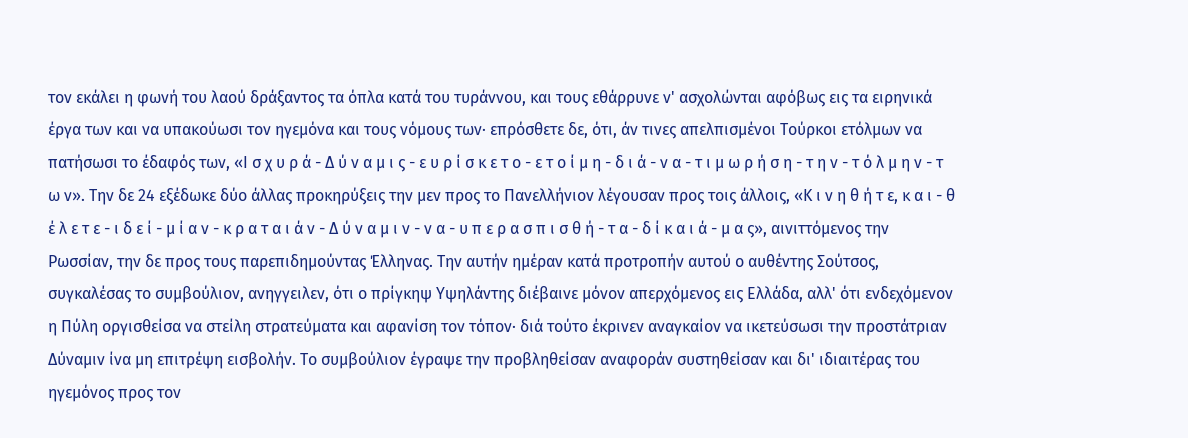τον εκάλει η φωνή του λαού δράξαντος τα όπλα κατά του τυράννου, και τους εθάρρυνε ν' ασχολώνται αφόβως εις τα ειρηνικά έργα των και να υπακούωσι τον ηγεμόνα και τους νόμους των· επρόσθετε δε, ότι, άν τινες απελπισμένοι Τούρκοι ετόλμων να πατήσωσι το έδαφός των, «Ι σ χ υ ρ ά - Δ ύ ν α μ ι ς - ε υ ρ ί σ κ ε τ ο - ε τ ο ί μ η - δ ι ά - ν α - τ ι μ ω ρ ή σ η - τ η ν - τ ό λ μ η ν - τ ω ν». Την δε 24 εξέδωκε δύο άλλας προκηρύξεις την μεν προς το Πανελλήνιον λέγουσαν προς τοις άλλοις, «Κ ι ν η θ ή τ ε, κ α ι - θ έ λ ε τ ε - ι δ ε ί - μ ί α ν - κ ρ α τ α ι ά ν - Δ ύ ν α μ ι ν - ν α - υ π ε ρ α σ π ι σ θ ή - τ α - δ ί κ α ι ά - μ α ς», αινιττόμενος την Ρωσσίαν, την δε προς τους παρεπιδημούντας Έλληνας. Την αυτήν ημέραν κατά προτροπήν αυτού ο αυθέντης Σούτσος, συγκαλέσας το συμβούλιον, ανηγγειλεν, ότι ο πρίγκηψ Υψηλάντης διέβαινε μόνον απερχόμενος εις Ελλάδα, αλλ' ότι ενδεχόμενον η Πύλη οργισθείσα να στείλη στρατεύματα και αφανίση τον τόπον· διά τούτο έκρινεν αναγκαίον να ικετεύσωσι την προστάτριαν Δύναμιν ίνα μη επιτρέψη εισβολήν. Το συμβούλιον έγραψε την προβληθείσαν αναφοράν συστηθείσαν και δι' ιδιαιτέρας του ηγεμόνος προς τον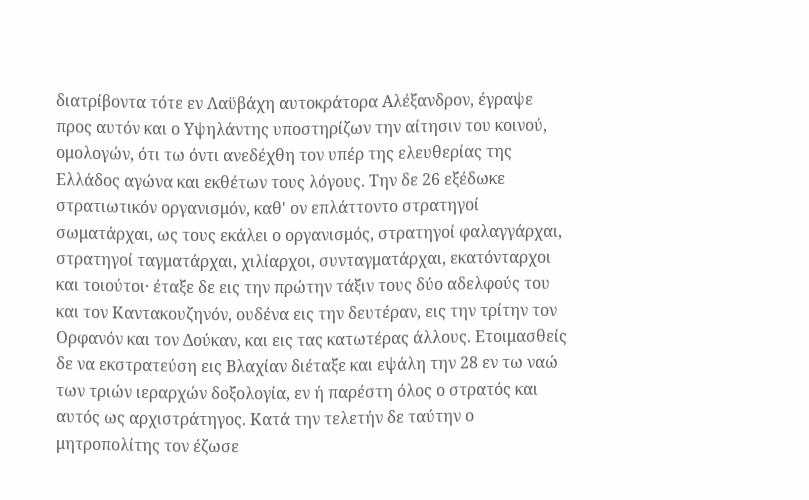διατρίβοντα τότε εν Λαϋβάχη αυτοκράτορα Αλέξανδρον, έγραψε προς αυτόν και ο Υψηλάντης υποστηρίζων την αίτησιν του κοινού, ομολογών, ότι τω όντι ανεδέχθη τον υπέρ της ελευθερίας της Ελλάδος αγώνα και εκθέτων τους λόγους. Την δε 26 εξέδωκε στρατιωτικόν οργανισμόν, καθ' ον επλάττοντο στρατηγοί σωματάρχαι, ως τους εκάλει ο οργανισμός, στρατηγοί φαλαγγάρχαι, στρατηγοί ταγματάρχαι, χιλίαρχοι, συνταγματάρχαι, εκατόνταρχοι και τοιούτοι· έταξε δε εις την πρώτην τάξιν τους δύο αδελφούς του και τον Καντακουζηνόν, ουδένα εις την δευτέραν, εις την τρίτην τον Ορφανόν και τον Δούκαν, και εις τας κατωτέρας άλλους. Ετοιμασθείς δε να εκστρατεύση εις Βλαχίαν διέταξε και εψάλη την 28 εν τω ναώ των τριών ιεραρχών δοξολογία, εν ή παρέστη όλος ο στρατός και αυτός ως αρχιστράτηγος. Κατά την τελετήν δε ταύτην ο μητροπολίτης τον έζωσε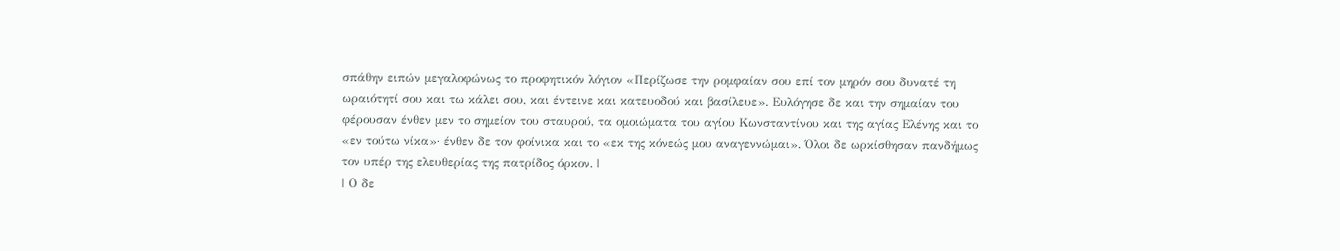σπάθην ειπών μεγαλοφώνως το προφητικόν λόγιον «Περίζωσε την ρομφαίαν σου επί τον μηρόν σου δυνατέ τη ωραιότητί σου και τω κάλει σου, και έντεινε και κατευοδού και βασίλευε». Ευλόγησε δε και την σημαίαν του φέρουσαν ένθεν μεν το σημείον του σταυρού, τα ομοιώματα του αγίου Κωνσταντίνου και της αγίας Ελένης και το «εν τούτω νίκα»· ένθεν δε τον φοίνικα και το «εκ της κόνεώς μου αναγεννώμαι». Όλοι δε ωρκίσθησαν πανδήμως τον υπέρ της ελευθερίας της πατρίδος όρκον. |
| Ο δε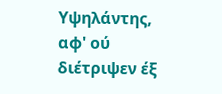Υψηλάντης, αφ' ού διέτριψεν έξ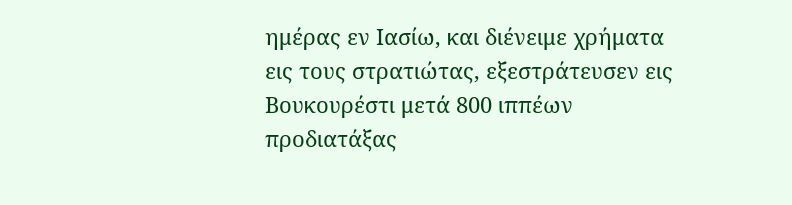ημέρας εν Ιασίω, και διένειμε χρήματα εις τους στρατιώτας, εξεστράτευσεν εις Βουκουρέστι μετά 800 ιππέων προδιατάξας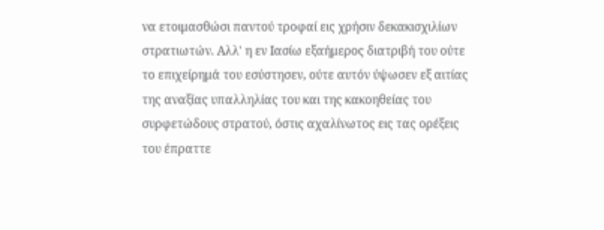να ετοιμασθώσι παντού τροφαί εις χρήσιν δεκακισχιλίων στρατιωτών. Αλλ' η εν Ιασίω εξαήμερος διατριβή του ούτε το επιχείρημά του εσύστησεν, ούτε αυτόν ύψωσεν εξ αιτίας της αναξίας υπαλληλίας του και της κακοηθείας του συρφετώδους στρατού, όστις αχαλίνωτος εις τας ορέξεις του έπραττε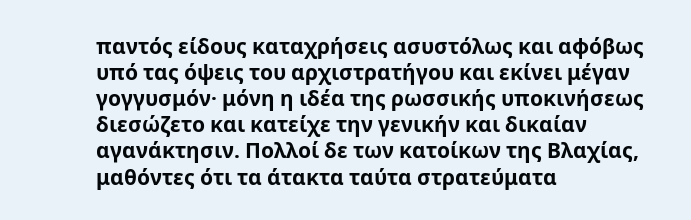παντός είδους καταχρήσεις ασυστόλως και αφόβως υπό τας όψεις του αρχιστρατήγου και εκίνει μέγαν γογγυσμόν· μόνη η ιδέα της ρωσσικής υποκινήσεως διεσώζετο και κατείχε την γενικήν και δικαίαν αγανάκτησιν. Πολλοί δε των κατοίκων της Βλαχίας, μαθόντες ότι τα άτακτα ταύτα στρατεύματα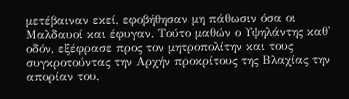μετέβαιναν εκεί, εφοβήθησαν μη πάθωσιν όσα οι Μαλδαυοί και έφυγαν. Τούτο μαθών ο Υψηλάντης καθ' οδόν, εξέφρασε προς τον μητροπολίτην και τους συγκροτούντας την Αρχήν προκρίτους της Βλαχίας την απορίαν του,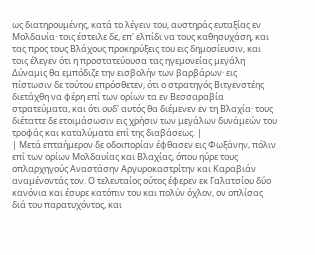ως διατηρουμένης, κατά το λέγειν του, αυστηράς ευταξίας εν Μολδαυία· τοις έστειλε δε, επ' ελπίδι να τους καθησυχάση, και τας προς τους Βλάχους προκηρύξεις του εις δημοσίευσιν, και τοις έλεγεν ότι η προστατεύουσα τας ηγεμονείας μεγάλη Δύναμις θα εμπόδιζε την εισβολήν των βαρβάρων· εις πίστωσιν δε τούτου επρόσθετεν, ότι ο στρατηγός Βιτγενστέης διετάχθη να φέρη επί των ορίων τα εν Βεσσαραβία στρατεύματα, και ότι ουδ' αυτός θα διέμενεν εν τη Βλαχία· τους διέταττε δε ετοιμάσωσιν εις χρήσιν των μεγάλων δυνάμεών του τροφάς και καταλύματα επί της διαβάσεως. |
| Μετά επταήμερον δε οδοιπορίαν έφθασεν εις Φωξάνην, πόλιν επί των ορίων Μολδαυίας και Βλαχίας, όπου ηύρε τους οπλαρχηγούς Αναστάσην Αργυροκαστρίτην και Καραβιάν αναμένοντάς τον. Ο τελευταίος ούτος έφερεν εκ Γαλατσίου δύο κανόνια και έσυρε κατόπιν του και πολύν όχλον, ον οπλίσας διά του παρατυχόντος, και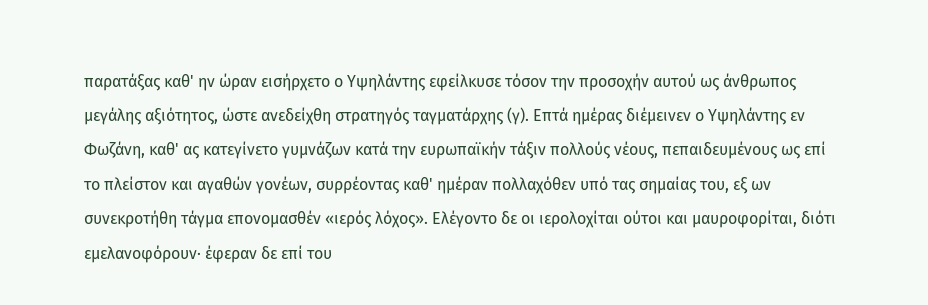παρατάξας καθ' ην ώραν εισήρχετο ο Υψηλάντης εφείλκυσε τόσον την προσοχήν αυτού ως άνθρωπος μεγάλης αξιότητος, ώστε ανεδείχθη στρατηγός ταγματάρχης (γ). Επτά ημέρας διέμεινεν ο Υψηλάντης εν Φωζάνη, καθ' ας κατεγίνετο γυμνάζων κατά την ευρωπαϊκήν τάξιν πολλούς νέους, πεπαιδευμένους ως επί το πλείστον και αγαθών γονέων, συρρέοντας καθ' ημέραν πολλαχόθεν υπό τας σημαίας του, εξ ων συνεκροτήθη τάγμα επονομασθέν «ιερός λόχος». Ελέγοντο δε οι ιερολοχίται ούτοι και μαυροφορίται, διότι εμελανοφόρουν· έφεραν δε επί του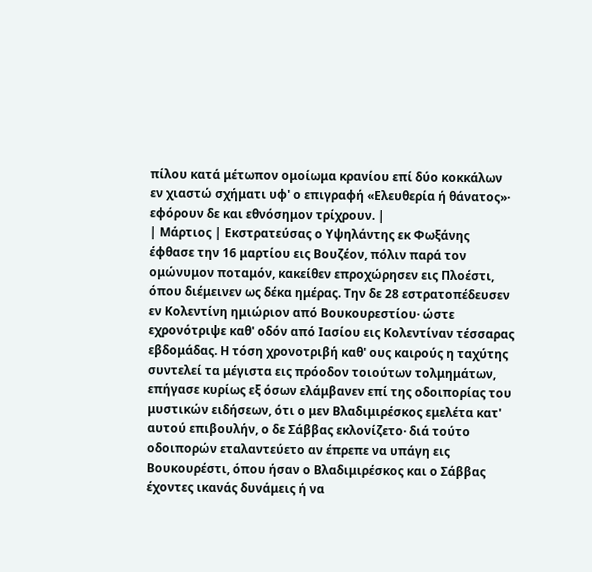πίλου κατά μέτωπον ομοίωμα κρανίου επί δύο κοκκάλων εν χιαστώ σχήματι υφ' ο επιγραφή «Ελευθερία ή θάνατος»· εφόρουν δε και εθνόσημον τρίχρουν. |
| Μάρτιος | Εκστρατεύσας ο Υψηλάντης εκ Φωξάνης έφθασε την 16 μαρτίου εις Βουζέον, πόλιν παρά τον ομώνυμον ποταμόν, κακείθεν επροχώρησεν εις Πλοέστι, όπου διέμεινεν ως δέκα ημέρας. Την δε 28 εστρατοπέδευσεν εν Κολεντίνη ημιώριον από Βουκουρεστίου· ώστε εχρονότριψε καθ' οδόν από Ιασίου εις Κολεντίναν τέσσαρας εβδομάδας. Η τόση χρονοτριβή καθ' ους καιρούς η ταχύτης συντελεί τα μέγιστα εις πρόοδον τοιούτων τολμημάτων, επήγασε κυρίως εξ όσων ελάμβανεν επί της οδοιπορίας του μυστικών ειδήσεων, ότι ο μεν Βλαδιμιρέσκος εμελέτα κατ' αυτού επιβουλήν, ο δε Σάββας εκλονίζετο· διά τούτο οδοιπορών εταλαντεύετο αν έπρεπε να υπάγη εις Βουκουρέστι, όπου ήσαν ο Βλαδιμιρέσκος και ο Σάββας έχοντες ικανάς δυνάμεις ή να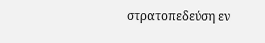στρατοπεδεύση εν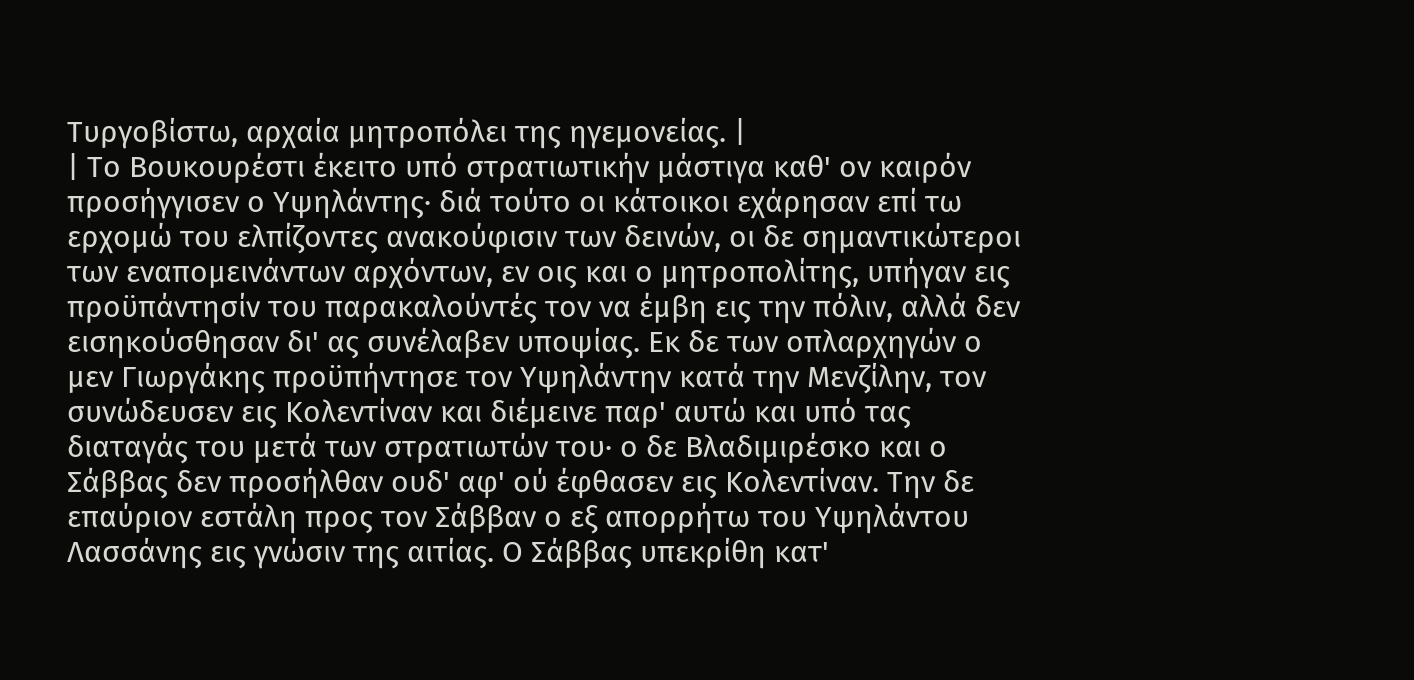Τυργοβίστω, αρχαία μητροπόλει της ηγεμονείας. |
| Το Βουκουρέστι έκειτο υπό στρατιωτικήν μάστιγα καθ' ον καιρόν προσήγγισεν ο Υψηλάντης· διά τούτο οι κάτοικοι εχάρησαν επί τω ερχομώ του ελπίζοντες ανακούφισιν των δεινών, οι δε σημαντικώτεροι των εναπομεινάντων αρχόντων, εν οις και ο μητροπολίτης, υπήγαν εις προϋπάντησίν του παρακαλούντές τον να έμβη εις την πόλιν, αλλά δεν εισηκούσθησαν δι' ας συνέλαβεν υποψίας. Εκ δε των οπλαρχηγών ο μεν Γιωργάκης προϋπήντησε τον Υψηλάντην κατά την Μενζίλην, τον συνώδευσεν εις Κολεντίναν και διέμεινε παρ' αυτώ και υπό τας διαταγάς του μετά των στρατιωτών του· ο δε Βλαδιμιρέσκο και ο Σάββας δεν προσήλθαν ουδ' αφ' ού έφθασεν εις Κολεντίναν. Την δε επαύριον εστάλη προς τον Σάββαν ο εξ απορρήτω του Υψηλάντου Λασσάνης εις γνώσιν της αιτίας. Ο Σάββας υπεκρίθη κατ'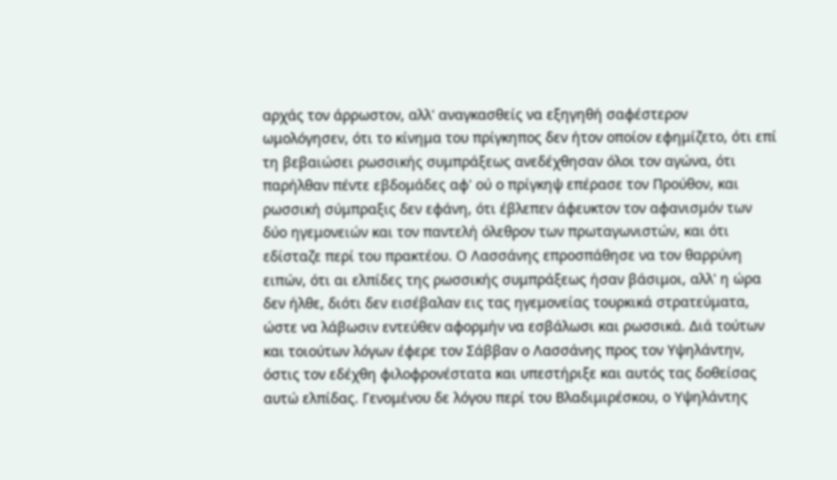αρχάς τον άρρωστον, αλλ' αναγκασθείς να εξηγηθή σαφέστερον ωμολόγησεν, ότι το κίνημα του πρίγκηπος δεν ήτον οποίον εφημίζετο, ότι επί τη βεβαιώσει ρωσσικής συμπράξεως ανεδέχθησαν όλοι τον αγώνα, ότι παρήλθαν πέντε εβδομάδες αφ' ού ο πρίγκηψ επέρασε τον Προύθον, και ρωσσική σύμπραξις δεν εφάνη, ότι έβλεπεν άφευκτον τον αφανισμόν των δύο ηγεμονειών και τον παντελή όλεθρον των πρωταγωνιστών, και ότι εδίσταζε περί του πρακτέου. Ο Λασσάνης επροσπάθησε να τον θαρρύνη ειπών, ότι αι ελπίδες της ρωσσικής συμπράξεως ήσαν βάσιμοι, αλλ' η ώρα δεν ήλθε, διότι δεν εισέβαλαν εις τας ηγεμονείας τουρκικά στρατεύματα, ώστε να λάβωσιν εντεύθεν αφορμήν να εσβάλωσι και ρωσσικά. Διά τούτων και τοιούτων λόγων έφερε τον Σάββαν ο Λασσάνης προς τον Υψηλάντην, όστις τον εδέχθη φιλοφρονέστατα και υπεστήριξε και αυτός τας δοθείσας αυτώ ελπίδας. Γενομένου δε λόγου περί του Βλαδιμιρέσκου, ο Υψηλάντης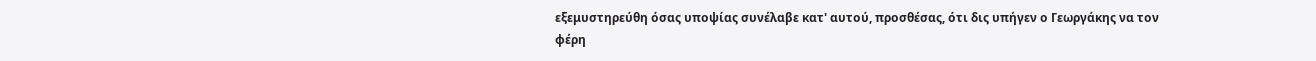εξεμυστηρεύθη όσας υποψίας συνέλαβε κατ' αυτού, προσθέσας, ότι δις υπήγεν ο Γεωργάκης να τον φέρη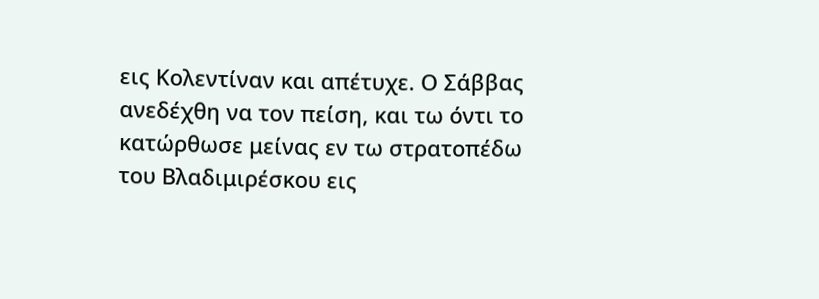εις Κολεντίναν και απέτυχε. Ο Σάββας ανεδέχθη να τον πείση, και τω όντι το κατώρθωσε μείνας εν τω στρατοπέδω του Βλαδιμιρέσκου εις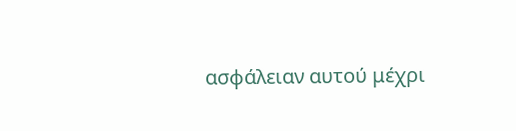ασφάλειαν αυτού μέχρι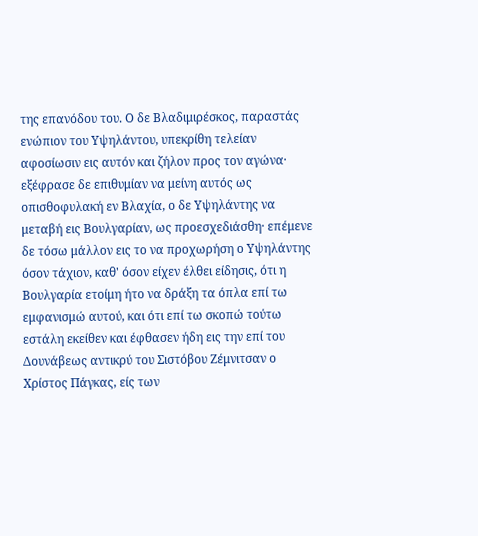της επανόδου του. Ο δε Βλαδιμιρέσκος, παραστάς ενώπιον του Υψηλάντου, υπεκρίθη τελείαν αφοσίωσιν εις αυτόν και ζήλον προς τον αγώνα· εξέφρασε δε επιθυμίαν να μείνη αυτός ως οπισθοφυλακή εν Βλαχία, ο δε Υψηλάντης να μεταβή εις Βουλγαρίαν, ως προεσχεδιάσθη· επέμενε δε τόσω μάλλον εις το να προχωρήση ο Υψηλάντης όσον τάχιον, καθ' όσον είχεν έλθει είδησις, ότι η Βουλγαρία ετοίμη ήτο να δράξη τα όπλα επί τω εμφανισμώ αυτού, και ότι επί τω σκοπώ τούτω εστάλη εκείθεν και έφθασεν ήδη εις την επί του Δουνάβεως αντικρύ του Σιστόβου Ζέμνιτσαν ο Χρίστος Πάγκας, είς των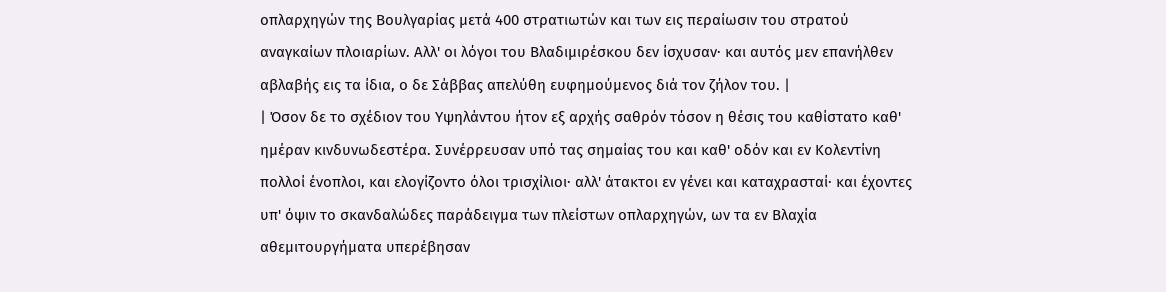οπλαρχηγών της Βουλγαρίας μετά 400 στρατιωτών και των εις περαίωσιν του στρατού αναγκαίων πλοιαρίων. Αλλ' οι λόγοι του Βλαδιμιρέσκου δεν ίσχυσαν· και αυτός μεν επανήλθεν αβλαβής εις τα ίδια, ο δε Σάββας απελύθη ευφημούμενος διά τον ζήλον του. |
| Όσον δε το σχέδιον του Υψηλάντου ήτον εξ αρχής σαθρόν τόσον η θέσις του καθίστατο καθ' ημέραν κινδυνωδεστέρα. Συνέρρευσαν υπό τας σημαίας του και καθ' οδόν και εν Κολεντίνη πολλοί ένοπλοι, και ελογίζοντο όλοι τρισχίλιοι· αλλ' άτακτοι εν γένει και καταχρασταί· και έχοντες υπ' όψιν το σκανδαλώδες παράδειγμα των πλείστων οπλαρχηγών, ων τα εν Βλαχία αθεμιτουργήματα υπερέβησαν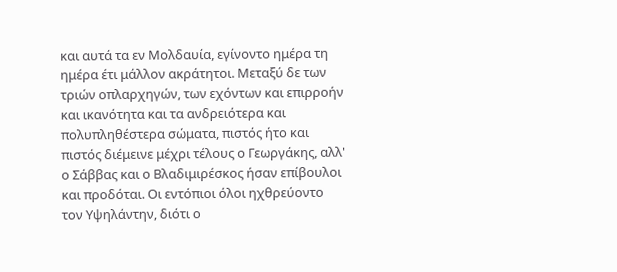και αυτά τα εν Μολδαυία, εγίνοντο ημέρα τη ημέρα έτι μάλλον ακράτητοι. Μεταξύ δε των τριών οπλαρχηγών, των εχόντων και επιρροήν και ικανότητα και τα ανδρειότερα και πολυπληθέστερα σώματα, πιστός ήτο και πιστός διέμεινε μέχρι τέλους ο Γεωργάκης, αλλ' ο Σάββας και ο Βλαδιμιρέσκος ήσαν επίβουλοι και προδόται. Οι εντόπιοι όλοι ηχθρεύοντο τον Υψηλάντην, διότι ο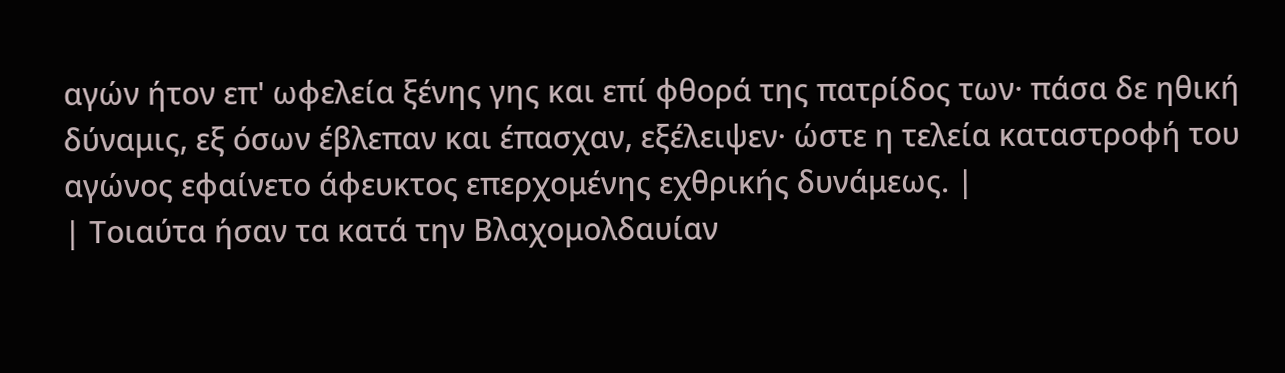αγών ήτον επ' ωφελεία ξένης γης και επί φθορά της πατρίδος των· πάσα δε ηθική δύναμις, εξ όσων έβλεπαν και έπασχαν, εξέλειψεν· ώστε η τελεία καταστροφή του αγώνος εφαίνετο άφευκτος επερχομένης εχθρικής δυνάμεως. |
| Τοιαύτα ήσαν τα κατά την Βλαχομολδαυίαν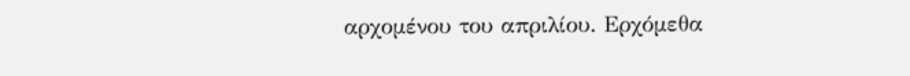αρχομένου του απριλίου. Ερχόμεθα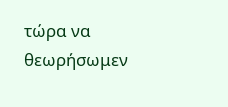τώρα να θεωρήσωμεν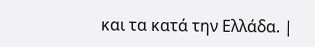και τα κατά την Ελλάδα. |